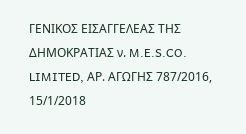ΓΕΝΙΚΟΣ ΕΙΣΑΓΓΕΛΕΑΣ ΤΗΣ ΔΗΜΟΚΡΑΤΙΑΣ ν. M.E.S.CO. LIMITED, ΑΡ. ΑΓΩΓΗΣ 787/2016, 15/1/2018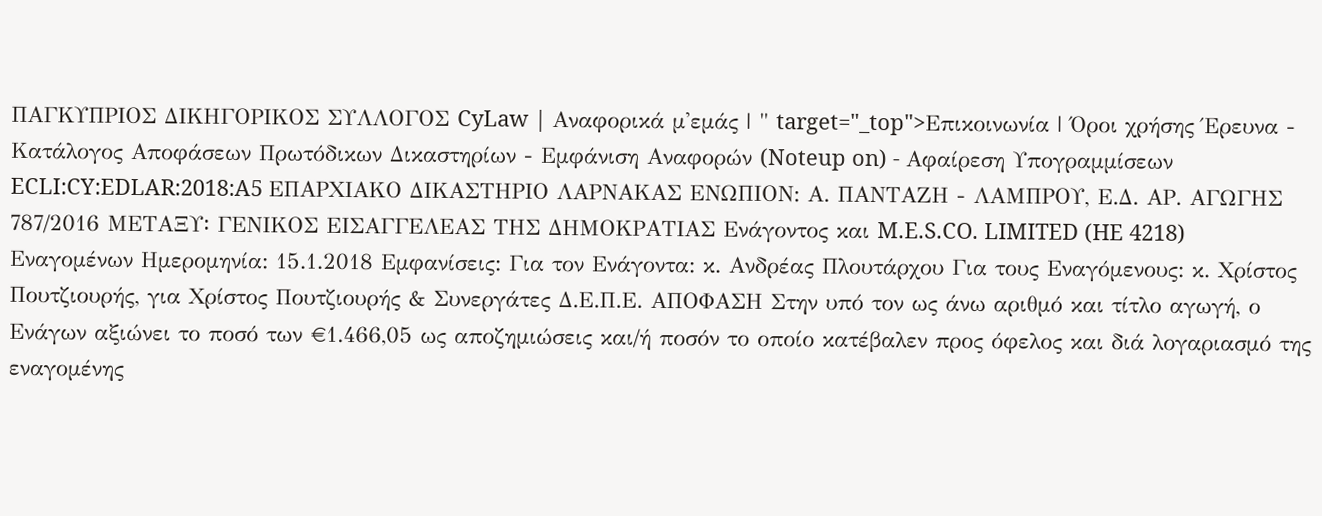ΠΑΓΚΥΠΡΙΟΣ ΔΙΚΗΓΟΡΙΚΟΣ ΣΥΛΛΟΓΟΣ CyLaw | Αναφορικά μ'εμάς | " target="_top">Επικοινωνία | Όροι χρήσης Έρευνα - Κατάλογος Αποφάσεων Πρωτόδικων Δικαστηρίων - Εμφάνιση Αναφορών (Noteup on) - Αφαίρεση Υπογραμμίσεων ECLI:CY:EDLAR:2018:A5 ΕΠΑΡΧΙΑΚΟ ΔΙΚΑΣΤΗΡΙΟ ΛΑΡΝΑΚΑΣ ΕΝΩΠΙΟΝ: Α. ΠΑΝΤΑΖΗ - ΛΑΜΠΡΟΥ, Ε.Δ. ΑΡ. ΑΓΩΓΗΣ 787/2016 ΜΕΤΑΞΥ꞉ ΓΕΝΙΚΟΣ ΕΙΣΑΓΓΕΛΕΑΣ ΤΗΣ ΔΗΜΟΚΡΑΤΙΑΣ Ενάγοντος και M.E.S.CO. LIMITED (HE 4218) Εναγομένων Ημερομηνία: 15.1.2018 Εμφανίσεις: Για τον Ενάγοντα: κ. Ανδρέας Πλουτάρχου Για τους Εναγόμενους: κ. Χρίστος Πουτζιουρής, για Χρίστος Πουτζιουρής & Συνεργάτες Δ.Ε.Π.Ε. ΑΠΟΦΑΣΗ Στην υπό τον ως άνω αριθμό και τίτλο αγωγή, ο Ενάγων αξιώνει το ποσό των €1.466,05 ως αποζημιώσεις και/ή ποσόν το οποίο κατέβαλεν προς όφελος και διά λογαριασμό της εναγομένης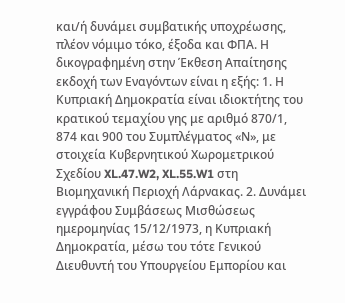και/ή δυνάμει συμβατικής υποχρέωσης, πλέον νόμιμο τόκο, έξοδα και ΦΠΑ. Η δικογραφημένη στην Έκθεση Απαίτησης εκδοχή των Εναγόντων είναι η εξής: 1. Η Κυπριακή Δημοκρατία είναι ιδιοκτήτης του κρατικού τεμαχίου γης με αριθμό 870/1, 874 και 900 του Συμπλέγματος «Ν», με στοιχεία Κυβερνητικού Χωρομετρικού Σχεδίου XL.47.W2, XL.55.W1 στη Βιομηχανική Περιοχή Λάρνακας. 2. Δυνάμει εγγράφου Συμβάσεως Μισθώσεως ημερομηνίας 15/12/1973, η Κυπριακή Δημοκρατία, μέσω του τότε Γενικού Διευθυντή του Υπουργείου Εμπορίου και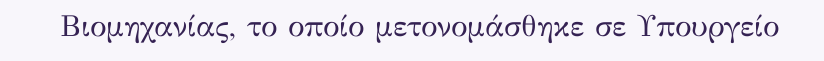Βιομηχανίας, το οποίο μετονομάσθηκε σε Υπουργείο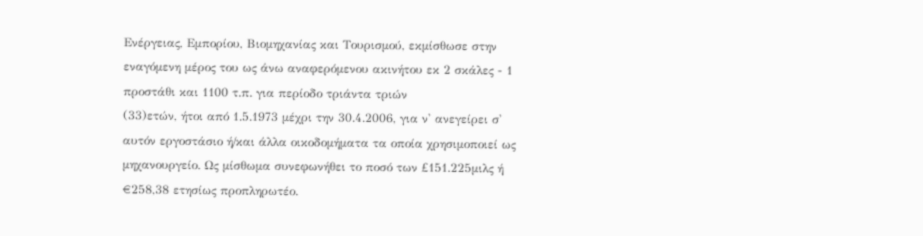Ενέργειας, Εμπορίου, Βιομηχανίας και Τουρισμού, εκμίσθωσε στην εναγόμενη μέρος του ως άνω αναφερόμενου ακινήτου εκ 2 σκάλες - 1 προστάθι και 1100 τ.π. για περίοδο τριάντα τριών
(33)ετών, ήτοι από 1.5.1973 μέχρι την 30.4.2006, για ν' ανεγείρει σ' αυτόν εργοστάσιο ή/και άλλα οικοδομήματα τα οποία χρησιμοποιεί ως μηχανουργείο. Ως μίσθωμα συνεφωνήθει το ποσό των £151.225μιλς ή €258,38 ετησίως προπληρωτέο.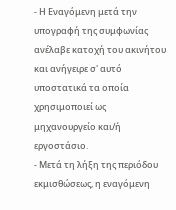- Η Εναγόμενη μετά την υπογραφή της συμφωνίας ανέλαβε κατοχή του ακινήτου και ανήγειρε σ' αυτό υποστατικά τα οποία χρησιμοποιεί ως μηχανουργείο και/ή εργοστάσιο.
- Μετά τη λήξη της περιόδου εκμισθώσεως, η εναγόμενη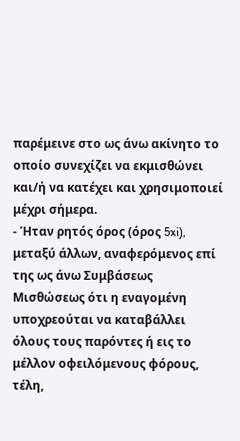παρέμεινε στο ως άνω ακίνητο το οποίο συνεχίζει να εκμισθώνει και/ή να κατέχει και χρησιμοποιεί μέχρι σήμερα.
- Ήταν ρητός όρος (όρος 5xi), μεταξύ άλλων, αναφερόμενος επί της ως άνω Συμβάσεως Μισθώσεως ότι η εναγομένη υποχρεούται να καταβάλλει όλους τους παρόντες ή εις το μέλλον οφειλόμενους φόρους, τέλη,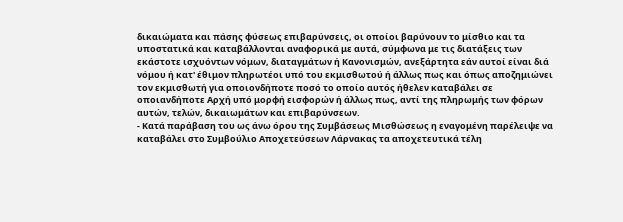δικαιώματα και πάσης φύσεως επιβαρύνσεις, οι οποίοι βαρύνουν το μίσθιο και τα υποστατικά και καταβάλλονται αναφορικά με αυτά, σύμφωνα με τις διατάξεις των εκάστοτε ισχυόντων νόμων, διαταγμάτων ή Κανονισμών, ανεξάρτητα εάν αυτοί είναι διά νόμου ή κατ' έθιμον πληρωτέοι υπό του εκμισθωτού ή άλλως πως και όπως αποζημιώνει τον εκμισθωτή για οποιονδήποτε ποσό το οποίο αυτός ήθελεν καταβάλει σε οποιανδήποτε Αρχή υπό μορφή εισφορών ή άλλως πως, αντί της πληρωμής των φόρων αυτών, τελών, δικαιωμάτων και επιβαρύνσεων.
- Κατά παράβαση του ως άνω όρου της Συμβάσεως Μισθώσεως η εναγομένη παρέλειψε να καταβάλει στο Συμβούλιο Αποχετεύσεων Λάρνακας τα αποχετευτικά τέλη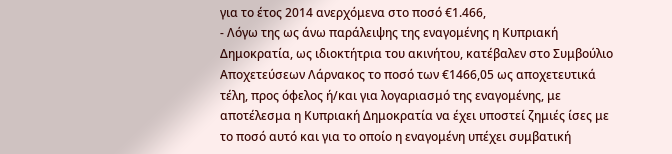για το έτος 2014 ανερχόμενα στο ποσό €1.466,
- Λόγω της ως άνω παράλειψης της εναγομένης η Κυπριακή Δημοκρατία, ως ιδιοκτήτρια του ακινήτου, κατέβαλεν στο Συμβούλιο Αποχετεύσεων Λάρνακος το ποσό των €1466,05 ως αποχετευτικά τέλη, προς όφελος ή/και για λογαριασμό της εναγομένης, με αποτέλεσμα η Κυπριακή Δημοκρατία να έχει υποστεί ζημιές ίσες με το ποσό αυτό και για το οποίο η εναγομένη υπέχει συμβατική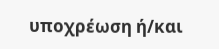υποχρέωση ή/και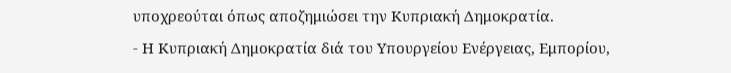υποχρεούται όπως αποζημιώσει την Κυπριακή Δημοκρατία.
- Η Κυπριακή Δημοκρατία διά του Υπουργείου Ενέργειας, Εμπορίου,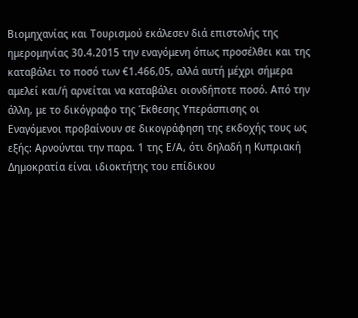Βιομηχανίας και Τουρισμού εκάλεσεν διά επιστολής της ημερομηνίας 30.4.2015 την εναγόμενη όπως προσέλθει και της καταβάλει το ποσό των €1.466,05, αλλά αυτή μέχρι σήμερα αμελεί και/ή αρνείται να καταβάλει οιονδήποτε ποσό. Από την άλλη, με το δικόγραφο της Έκθεσης Υπεράσπισης οι Εναγόμενοι προβαίνουν σε δικογράφηση της εκδοχής τους ως εξής: Αρνούνται την παρα. 1 της Ε/Α, ότι δηλαδή η Κυπριακή Δημοκρατία είναι ιδιοκτήτης του επίδικου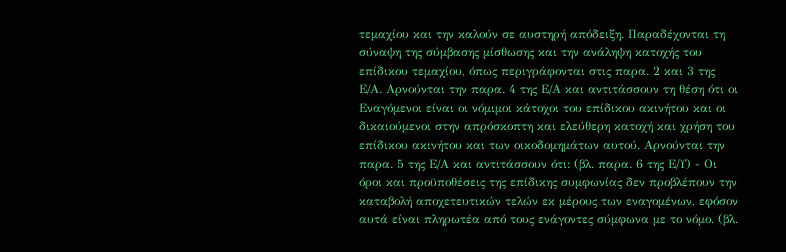τεμαχίου και την καλούν σε αυστηρή απόδειξη. Παραδέχονται τη σύναψη της σύμβασης μίσθωσης και την ανάληψη κατοχής του επίδικου τεμαχίου, όπως περιγράφονται στις παρα. 2 και 3 της Ε/Α. Αρνούνται την παρα. 4 της Ε/Α και αντιτάσσουν τη θέση ότι οι Εναγόμενοι είναι οι νόμιμοι κάτοχοι του επίδικου ακινήτου και οι δικαιούμενοι στην απρόσκοπτη και ελεύθερη κατοχή και χρήση του επίδικου ακινήτου και των οικοδομημάτων αυτού. Αρνούνται την παρα. 5 της Ε/Α και αντιτάσσουν ότι: (βλ. παρα. 6 της Ε/Υ) - Οι όροι και προϋποθέσεις της επίδικης συμφωνίας δεν προβλέπουν την καταβολή αποχετευτικών τελών εκ μέρους των εναγομένων, εφόσον αυτά είναι πληρωτέα από τους ενάγοντες σύμφωνα με το νόμο. (βλ.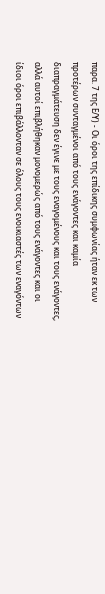παρα. 7 της Ε/Υ) - Οι όροι της επίδικης συμφωνίας ήταν εκ των προτέρων συνταγμένοι από τους ενάγοντες και καμία διαπραγμάτευση δεν έγινε με τους εναγομένους και τους ενάγοντες, αλλά αυτοί επιβλήθηκαν μονομερώς από τους ενάγοντες και οι ίδιοι όροι επιβάλλονταν σε όλους τους ενοικιαστές των εναγόντων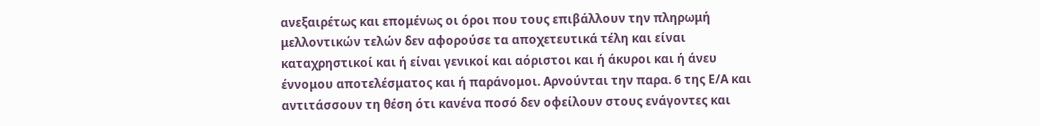ανεξαιρέτως και επομένως οι όροι που τους επιβάλλουν την πληρωμή μελλοντικών τελών δεν αφορούσε τα αποχετευτικά τέλη και είναι καταχρηστικοί και ή είναι γενικοί και αόριστοι και ή άκυροι και ή άνευ έννομου αποτελέσματος και ή παράνομοι. Αρνούνται την παρα. 6 της Ε/Α και αντιτάσσουν τη θέση ότι κανένα ποσό δεν οφείλουν στους ενάγοντες και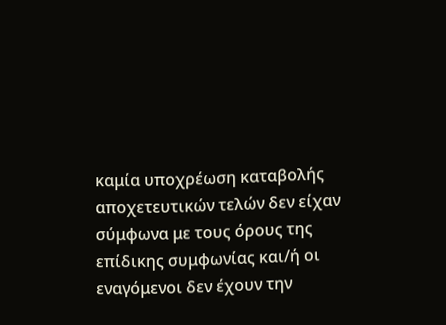καμία υποχρέωση καταβολής αποχετευτικών τελών δεν είχαν σύμφωνα με τους όρους της επίδικης συμφωνίας και/ή οι εναγόμενοι δεν έχουν την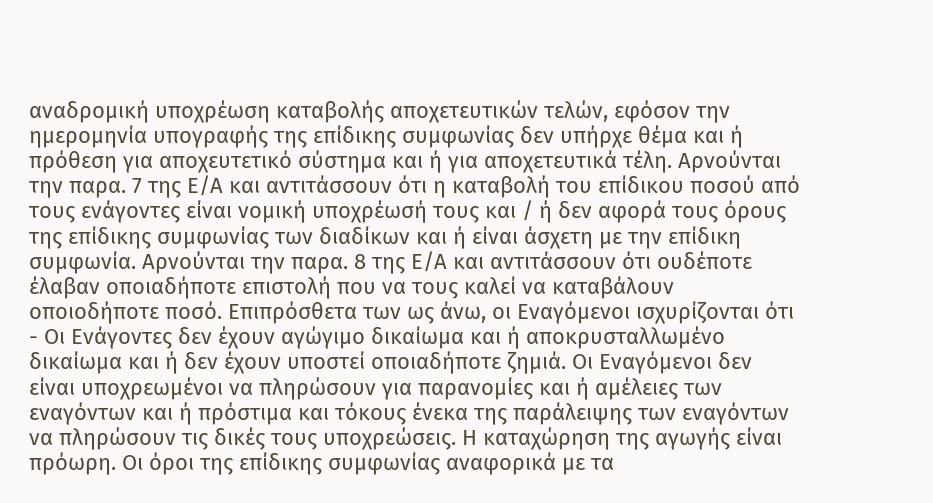αναδρομική υποχρέωση καταβολής αποχετευτικών τελών, εφόσον την ημερομηνία υπογραφής της επίδικης συμφωνίας δεν υπήρχε θέμα και ή πρόθεση για αποχευτετικό σύστημα και ή για αποχετευτικά τέλη. Αρνούνται την παρα. 7 της Ε/Α και αντιτάσσουν ότι η καταβολή του επίδικου ποσού από τους ενάγοντες είναι νομική υποχρέωσή τους και / ή δεν αφορά τους όρους της επίδικης συμφωνίας των διαδίκων και ή είναι άσχετη με την επίδικη συμφωνία. Αρνούνται την παρα. 8 της Ε/Α και αντιτάσσουν ότι ουδέποτε έλαβαν οποιαδήποτε επιστολή που να τους καλεί να καταβάλουν οποιοδήποτε ποσό. Επιπρόσθετα των ως άνω, οι Εναγόμενοι ισχυρίζονται ότι - Οι Ενάγοντες δεν έχουν αγώγιμο δικαίωμα και ή αποκρυσταλλωμένο δικαίωμα και ή δεν έχουν υποστεί οποιαδήποτε ζημιά. Οι Εναγόμενοι δεν είναι υποχρεωμένοι να πληρώσουν για παρανομίες και ή αμέλειες των εναγόντων και ή πρόστιμα και τόκους ένεκα της παράλειψης των εναγόντων να πληρώσουν τις δικές τους υποχρεώσεις. Η καταχώρηση της αγωγής είναι πρόωρη. Οι όροι της επίδικης συμφωνίας αναφορικά με τα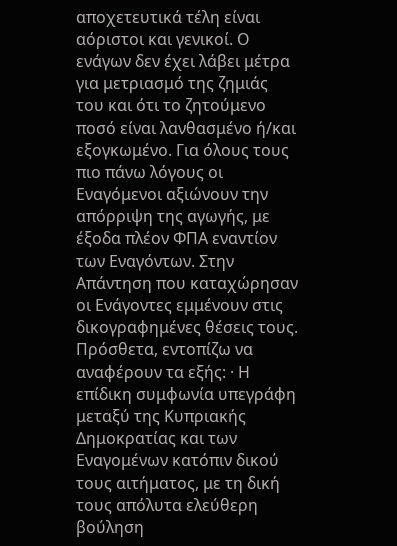αποχετευτικά τέλη είναι αόριστοι και γενικοί. Ο ενάγων δεν έχει λάβει μέτρα για μετριασμό της ζημιάς του και ότι το ζητούμενο ποσό είναι λανθασμένο ή/και εξογκωμένο. Για όλους τους πιο πάνω λόγους οι Εναγόμενοι αξιώνουν την απόρριψη της αγωγής, με έξοδα πλέον ΦΠΑ εναντίον των Εναγόντων. Στην Απάντηση που καταχώρησαν οι Ενάγοντες εμμένουν στις δικογραφημένες θέσεις τους. Πρόσθετα, εντοπίζω να αναφέρουν τα εξής: · Η επίδικη συμφωνία υπεγράφη μεταξύ της Κυπριακής Δημοκρατίας και των Εναγομένων κατόπιν δικού τους αιτήματος, με τη δική τους απόλυτα ελεύθερη βούληση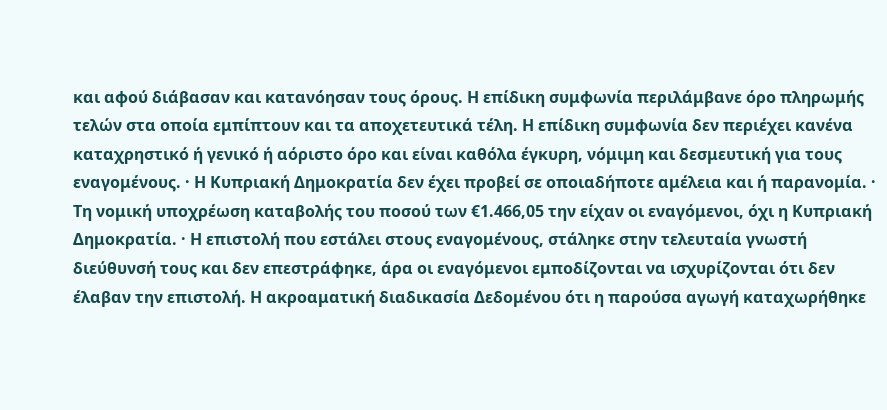και αφού διάβασαν και κατανόησαν τους όρους. Η επίδικη συμφωνία περιλάμβανε όρο πληρωμής τελών στα οποία εμπίπτουν και τα αποχετευτικά τέλη. Η επίδικη συμφωνία δεν περιέχει κανένα καταχρηστικό ή γενικό ή αόριστο όρο και είναι καθόλα έγκυρη, νόμιμη και δεσμευτική για τους εναγομένους. · Η Κυπριακή Δημοκρατία δεν έχει προβεί σε οποιαδήποτε αμέλεια και ή παρανομία. · Τη νομική υποχρέωση καταβολής του ποσού των €1.466,05 την είχαν οι εναγόμενοι, όχι η Κυπριακή Δημοκρατία. · Η επιστολή που εστάλει στους εναγομένους, στάληκε στην τελευταία γνωστή διεύθυνσή τους και δεν επεστράφηκε, άρα οι εναγόμενοι εμποδίζονται να ισχυρίζονται ότι δεν έλαβαν την επιστολή. Η ακροαματική διαδικασία Δεδομένου ότι η παρούσα αγωγή καταχωρήθηκε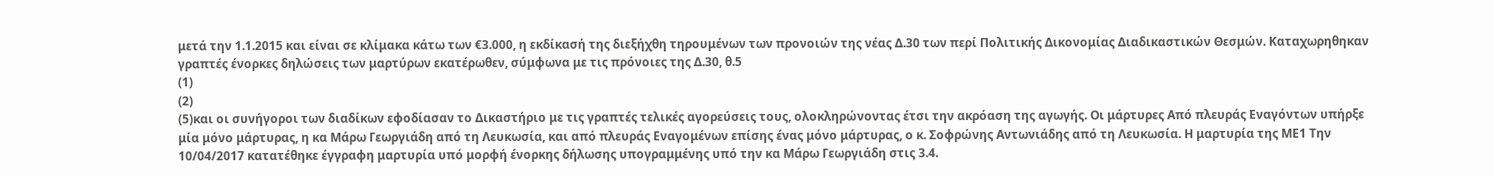μετά την 1.1.2015 και είναι σε κλίμακα κάτω των €3.000, η εκδίκασή της διεξήχθη τηρουμένων των προνοιών της νέας Δ.30 των περί Πολιτικής Δικονομίας Διαδικαστικών Θεσμών. Καταχωρηθηκαν γραπτές ένορκες δηλώσεις των μαρτύρων εκατέρωθεν, σύμφωνα με τις πρόνοιες της Δ.30, θ.5
(1)
(2)
(5)και οι συνήγοροι των διαδίκων εφοδίασαν το Δικαστήριο με τις γραπτές τελικές αγορεύσεις τους, ολοκληρώνοντας έτσι την ακρόαση της αγωγής. Οι μάρτυρες Από πλευράς Εναγόντων υπήρξε μία μόνο μάρτυρας, η κα Μάρω Γεωργιάδη από τη Λευκωσία, και από πλευράς Εναγομένων επίσης ένας μόνο μάρτυρας, ο κ. Σοφρώνης Αντωνιάδης από τη Λευκωσία. Η μαρτυρία της ΜΕ1 Την 10/04/2017 κατατέθηκε έγγραφη μαρτυρία υπό μορφή ένορκης δήλωσης υπογραμμένης υπό την κα Μάρω Γεωργιάδη στις 3.4.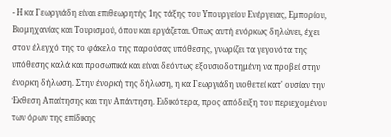- Η κα Γεωργιάδη είναι επιθεωρητής 1ης τάξης του Υπουργείου Ενέργειας, Εμπορίου, Βιομηχανίας και Τουρισμού, όπου και εργάζεται. Όπως αυτή ενόρκως δηλώνει, έχει στον έλεγχό της το φάκελο της παρούσας υπόθεσης, γνωρίζει τα γεγονότα της υπόθεσης καλά και προσωπικά και είναι δεόντως εξουσιοδοτημένη να προβεί στην ένορκη δήλωση. Στην ένορκή της δήλωση, η κα Γεωργιάδη υιοθετεί κατ' ουσίαν την Έκθεση Απαίτησης και την Απάντηση. Ειδικότερα, προς απόδειξη του περιεχομένου των όρων της επίδικης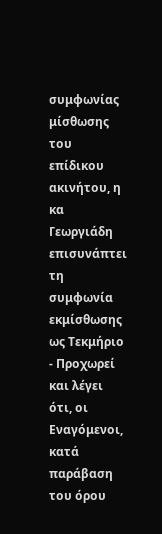συμφωνίας μίσθωσης του επίδικου ακινήτου, η κα Γεωργιάδη επισυνάπτει τη συμφωνία εκμίσθωσης ως Τεκμήριο
- Προχωρεί και λέγει ότι, οι Εναγόμενοι, κατά παράβαση του όρου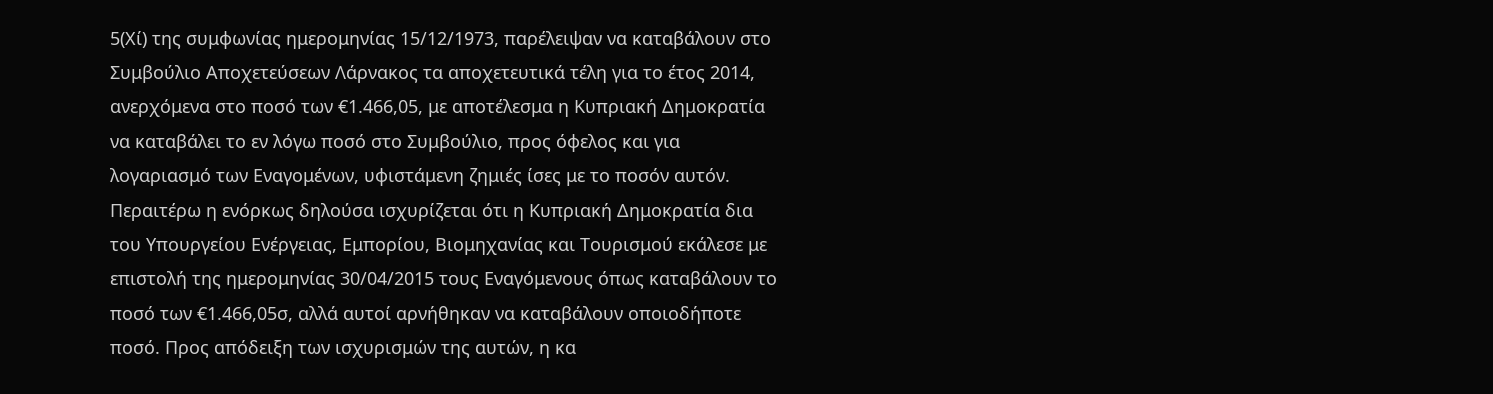5(Χί) της συμφωνίας ημερομηνίας 15/12/1973, παρέλειψαν να καταβάλουν στο Συμβούλιο Αποχετεύσεων Λάρνακος τα αποχετευτικά τέλη για το έτος 2014, ανερχόμενα στο ποσό των €1.466,05, με αποτέλεσμα η Κυπριακή Δημοκρατία να καταβάλει το εν λόγω ποσό στο Συμβούλιο, προς όφελος και για λογαριασμό των Εναγομένων, υφιστάμενη ζημιές ίσες με το ποσόν αυτόν. Περαιτέρω η ενόρκως δηλούσα ισχυρίζεται ότι η Κυπριακή Δημοκρατία δια του Υπουργείου Ενέργειας, Εμπορίου, Βιομηχανίας και Τουρισμού εκάλεσε με επιστολή της ημερομηνίας 30/04/2015 τους Εναγόμενους όπως καταβάλουν το ποσό των €1.466,05σ, αλλά αυτοί αρνήθηκαν να καταβάλουν οποιοδήποτε ποσό. Προς απόδειξη των ισχυρισμών της αυτών, η κα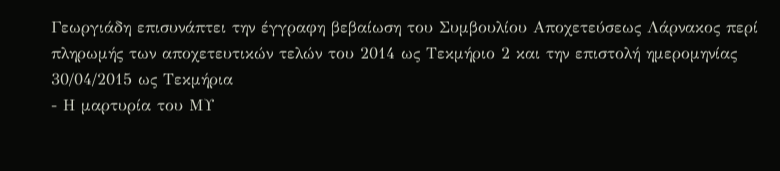Γεωργιάδη επισυνάπτει την έγγραφη βεβαίωση του Συμβουλίου Αποχετεύσεως Λάρνακος περί πληρωμής των αποχετευτικών τελών του 2014 ως Τεκμήριο 2 και την επιστολή ημερομηνίας 30/04/2015 ως Τεκμήρια
- Η μαρτυρία του ΜΥ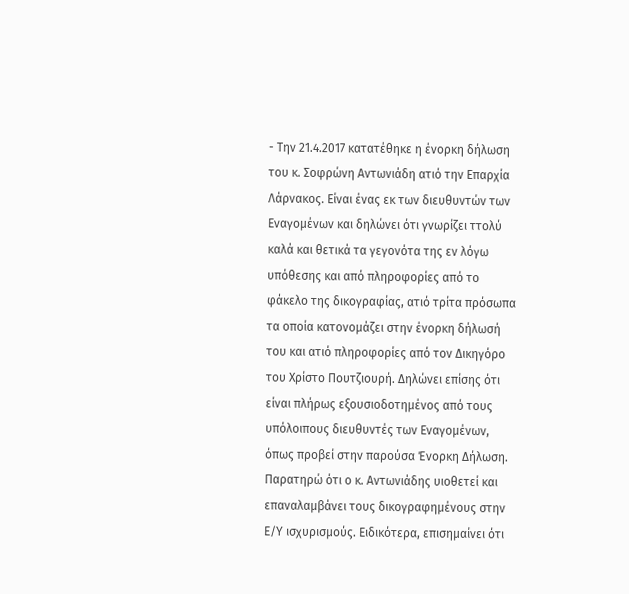- Την 21.4.2017 κατατέθηκε η ένορκη δήλωση του κ. Σοφρώνη Αντωνιάδη ατιό την Επαρχία Λάρνακος. Είναι ένας εκ των διευθυντών των Εναγομένων και δηλώνει ότι γνωρίζει ττολύ καλά και θετικά τα γεγονότα της εν λόγω υπόθεσης και από πληροφορίες από το φάκελο της δικογραφίας, ατιό τρίτα πρόσωπα τα οποία κατονομάζει στην ένορκη δήλωσή του και ατιό πληροφορίες από τον Δικηγόρο του Χρίστο Πουτζιουρή. Δηλώνει επίσης ότι είναι πλήρως εξουσιοδοτημένος από τους υπόλοιπους διευθυντές των Εναγομένων, όπως προβεί στην παρούσα Ένορκη Δήλωση. Παρατηρώ ότι ο κ. Αντωνιάδης υιοθετεί και επαναλαμβάνει τους δικογραφημένους στην Ε/Υ ισχυρισμούς. Ειδικότερα, επισημαίνει ότι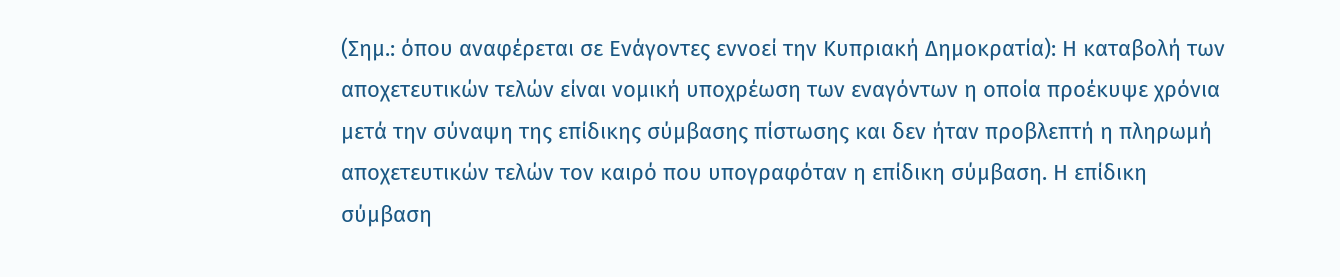(Σημ.: όπου αναφέρεται σε Ενάγοντες εννοεί την Κυπριακή Δημοκρατία): Η καταβολή των αποχετευτικών τελών είναι νομική υποχρέωση των εναγόντων η οποία προέκυψε χρόνια μετά την σύναψη της επίδικης σύμβασης πίστωσης και δεν ήταν προβλεπτή η πληρωμή αποχετευτικών τελών τον καιρό που υπογραφόταν η επίδικη σύμβαση. Η επίδικη σύμβαση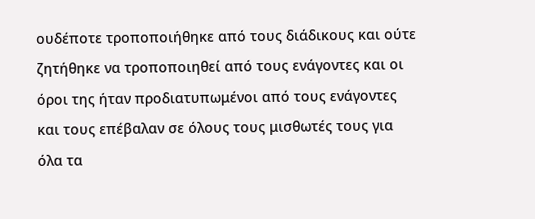ουδέποτε τροποποιήθηκε από τους διάδικους και ούτε ζητήθηκε να τροποποιηθεί από τους ενάγοντες και οι όροι της ήταν προδιατυπωμένοι από τους ενάγοντες και τους επέβαλαν σε όλους τους μισθωτές τους για όλα τα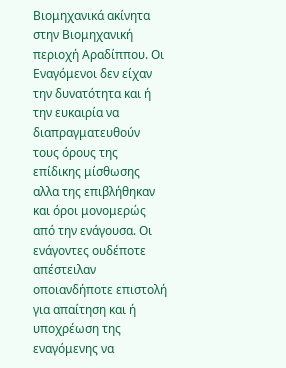Βιομηχανικά ακίνητα στην Βιομηχανική περιοχή Αραδίππου. Οι Εναγόμενοι δεν είχαν την δυνατότητα και ή την ευκαιρία να διαπραγματευθούν τους όρους της επίδικης μίσθωσης αλλα της επιβλήθηκαν και όροι μονομερώς από την ενάγουσα. Οι ενάγοντες ουδέποτε απέστειλαν οποιανδήποτε επιστολή για απαίτηση και ή υποχρέωση της εναγόμενης να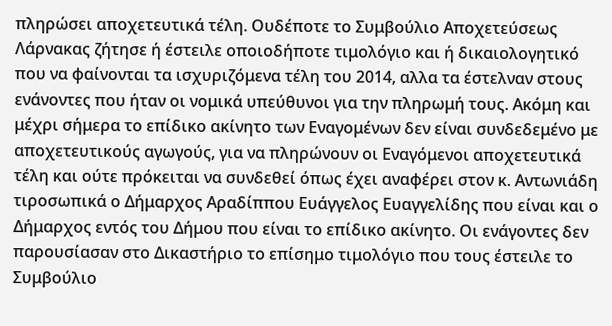πληρώσει αποχετευτικά τέλη. Ουδέποτε το Συμβούλιο Αποχετεύσεως Λάρνακας ζήτησε ή έστειλε οποιοδήποτε τιμολόγιο και ή δικαιολογητικό που να φαίνονται τα ισχυριζόμενα τέλη του 2014, αλλα τα έστελναν στους ενάνοντες που ήταν οι νομικά υπεύθυνοι για την πληρωμή τους. Ακόμη και μέχρι σήμερα το επίδικο ακίνητο των Εναγομένων δεν είναι συνδεδεμένο με αποχετευτικούς αγωγούς, για να πληρώνουν οι Εναγόμενοι αποχετευτικά τέλη και ούτε πρόκειται να συνδεθεί όπως έχει αναφέρει στον κ. Αντωνιάδη τιροσωπικά ο Δήμαρχος Αραδίππου Ευάγγελος Ευαγγελίδης που είναι και ο Δήμαρχος εντός του Δήμου που είναι το επίδικο ακίνητο. Οι ενάγοντες δεν παρουσίασαν στο Δικαστήριο το επίσημο τιμολόγιο που τους έστειλε το Συμβούλιο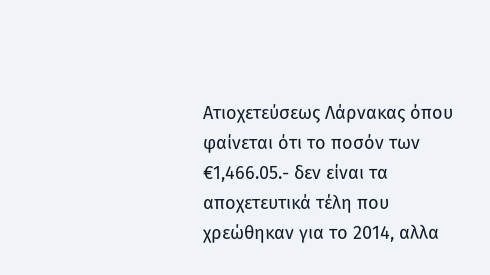Ατιοχετεύσεως Λάρνακας όπου φαίνεται ότι το ποσόν των €1,466.05.- δεν είναι τα αποχετευτικά τέλη που χρεώθηκαν για το 2014, αλλα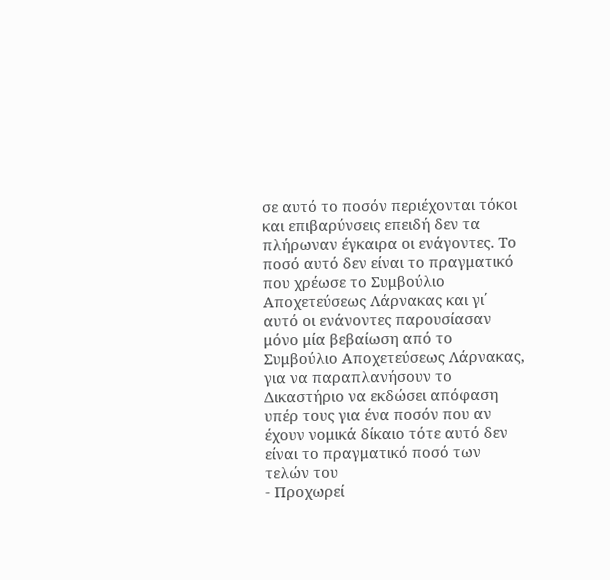σε αυτό το ποσόν περιέχονται τόκοι και επιβαρύνσεις επειδή δεν τα πλήρωναν έγκαιρα οι ενάγοντες. Το ποσό αυτό δεν είναι το πραγματικό που χρέωσε το Συμβούλιο Αποχετεύσεως Λάρνακας και γι΄ αυτό οι ενάνοντες παρουσίασαν μόνο μία βεβαίωση από το Συμβούλιο Αποχετεύσεως Λάρνακας, για να παραπλανήσουν το Δικαστήριο να εκδώσει απόφαση υπέρ τους για ένα ποσόν που αν έχουν νομικά δίκαιο τότε αυτό δεν είναι το πραγματικό ποσό των τελών του
- Προχωρεί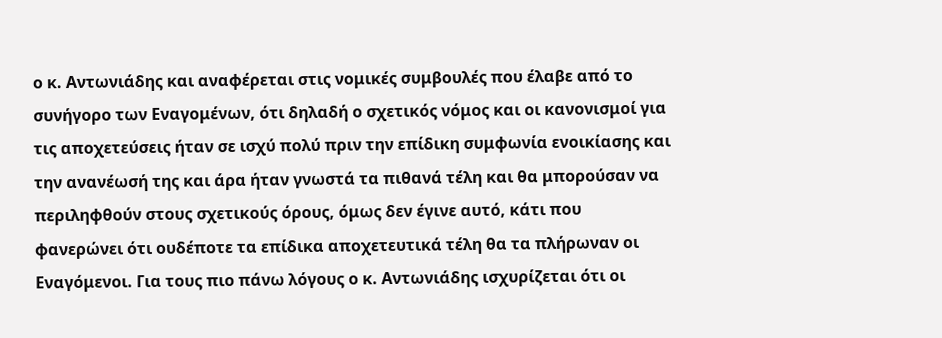ο κ. Αντωνιάδης και αναφέρεται στις νομικές συμβουλές που έλαβε από το συνήγορο των Εναγομένων, ότι δηλαδή ο σχετικός νόμος και οι κανονισμοί για τις αποχετεύσεις ήταν σε ισχύ πολύ πριν την επίδικη συμφωνία ενοικίασης και την ανανέωσή της και άρα ήταν γνωστά τα πιθανά τέλη και θα μπορούσαν να περιληφθούν στους σχετικούς όρους, όμως δεν έγινε αυτό, κάτι που φανερώνει ότι ουδέποτε τα επίδικα αποχετευτικά τέλη θα τα πλήρωναν οι Εναγόμενοι. Για τους πιο πάνω λόγους ο κ. Αντωνιάδης ισχυρίζεται ότι οι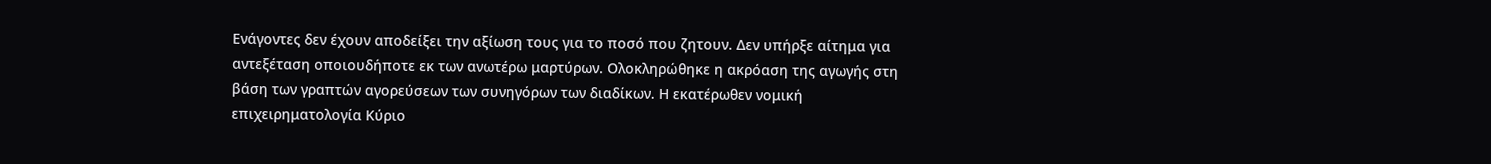Ενάγοντες δεν έχουν αποδείξει την αξίωση τους για το ποσό που ζητουν. Δεν υπήρξε αίτημα για αντεξέταση οποιουδήποτε εκ των ανωτέρω μαρτύρων. Ολοκληρώθηκε η ακρόαση της αγωγής στη βάση των γραπτών αγορεύσεων των συνηγόρων των διαδίκων. Η εκατέρωθεν νομική επιχειρηματολογία Κύριο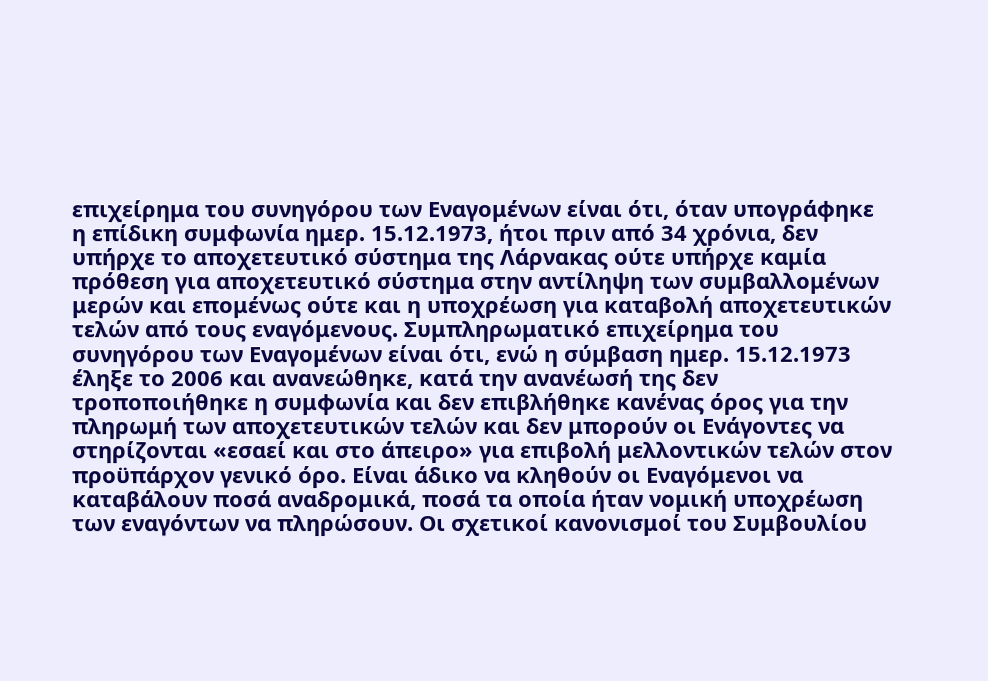επιχείρημα του συνηγόρου των Εναγομένων είναι ότι, όταν υπογράφηκε η επίδικη συμφωνία ημερ. 15.12.1973, ήτοι πριν από 34 χρόνια, δεν υπήρχε το αποχετευτικό σύστημα της Λάρνακας ούτε υπήρχε καμία πρόθεση για αποχετευτικό σύστημα στην αντίληψη των συμβαλλομένων μερών και επομένως ούτε και η υποχρέωση για καταβολή αποχετευτικών τελών από τους εναγόμενους. Συμπληρωματικό επιχείρημα του συνηγόρου των Εναγομένων είναι ότι, ενώ η σύμβαση ημερ. 15.12.1973 έληξε το 2006 και ανανεώθηκε, κατά την ανανέωσή της δεν τροποποιήθηκε η συμφωνία και δεν επιβλήθηκε κανένας όρος για την πληρωμή των αποχετευτικών τελών και δεν μπορούν οι Ενάγοντες να στηρίζονται «εσαεί και στο άπειρο» για επιβολή μελλοντικών τελών στον προϋπάρχον γενικό όρο. Είναι άδικο να κληθούν οι Εναγόμενοι να καταβάλουν ποσά αναδρομικά, ποσά τα οποία ήταν νομική υποχρέωση των εναγόντων να πληρώσουν. Οι σχετικοί κανονισμοί του Συμβουλίου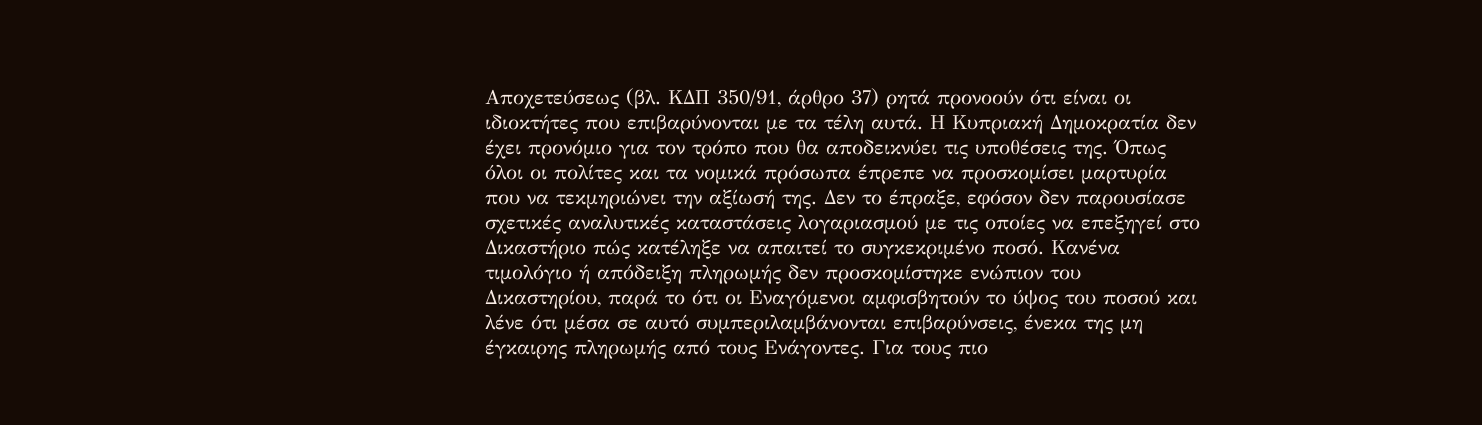Αποχετεύσεως (βλ. ΚΔΠ 350/91, άρθρο 37) ρητά προνοούν ότι είναι οι ιδιοκτήτες που επιβαρύνονται με τα τέλη αυτά. Η Κυπριακή Δημοκρατία δεν έχει προνόμιο για τον τρόπο που θα αποδεικνύει τις υποθέσεις της. Όπως όλοι οι πολίτες και τα νομικά πρόσωπα έπρεπε να προσκομίσει μαρτυρία που να τεκμηριώνει την αξίωσή της. Δεν το έπραξε, εφόσον δεν παρουσίασε σχετικές αναλυτικές καταστάσεις λογαριασμού με τις οποίες να επεξηγεί στο Δικαστήριο πώς κατέληξε να απαιτεί το συγκεκριμένο ποσό. Κανένα τιμολόγιο ή απόδειξη πληρωμής δεν προσκομίστηκε ενώπιον του Δικαστηρίου, παρά το ότι οι Εναγόμενοι αμφισβητούν το ύψος του ποσού και λένε ότι μέσα σε αυτό συμπεριλαμβάνονται επιβαρύνσεις, ένεκα της μη έγκαιρης πληρωμής από τους Ενάγοντες. Για τους πιο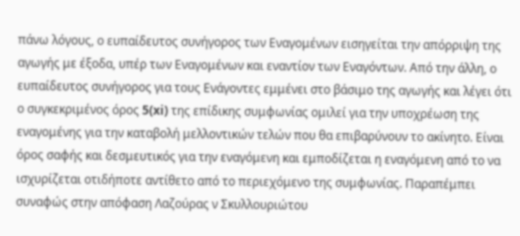πάνω λόγους, ο ευπαίδευτος συνήγορος των Εναγομένων εισηγείται την απόρριψη της αγωγής με έξοδα, υπέρ των Εναγομένων και εναντίον των Εναγόντων. Από την άλλη, ο ευπαίδευτος συνήγορος για τους Ενάγοντες εμμένει στο βάσιμο της αγωγής και λέγει ότι ο συγκεκριμένος όρος 5(xi) της επίδικης συμφωνίας ομιλεί για την υποχρέωση της εναγομένης για την καταβολή μελλοντικών τελών που θα επιβαρύνουν το ακίνητο. Είναι όρος σαφής και δεσμευτικός για την εναγόμενη και εμποδίζεται η εναγόμενη από το να ισχυρίζεται οτιδήποτε αντίθετο από το περιεχόμενο της συμφωνίας. Παραπέμπει συναφώς στην απόφαση Λαζούρας ν Σκυλλουριώτου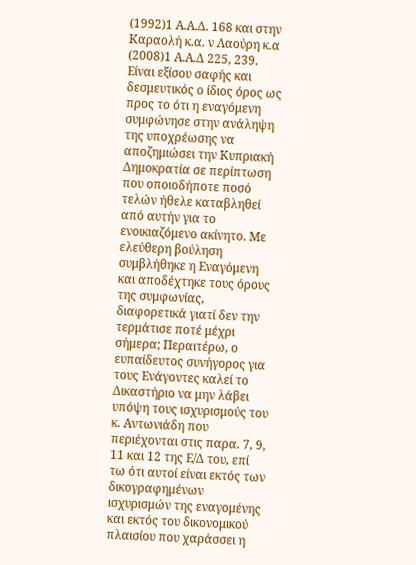(1992)1 Α.Α.Δ. 168 και στην Καραολή κ.α. ν Λαούρη κ.α
(2008)1 Α.Α.Δ 225, 239. Είναι εξίσου σαφής και δεσμευτικός ο ίδιος όρος ως προς το ότι η εναγόμενη συμφώνησε στην ανάληψη της υποχρέωσης να αποζημιώσει την Κυπριακή Δημοκρατία σε περίπτωση που οποιοδήποτε ποσό τελών ήθελε καταβληθεί από αυτήν για το ενοικιαζόμενο ακίνητο. Με ελεύθερη βούληση συμβλήθηκε η Εναγόμενη και αποδέχτηκε τους όρους της συμφωνίας, διαφορετικά γιατί δεν την τερμάτισε ποτέ μέχρι σήμερα; Περαιτέρω, ο ευπαίδευτος συνήγορος για τους Ενάγοντες καλεί το Δικαστήριο να μην λάβει υπόψη τους ισχυρισμούς του κ. Αντωνιάδη που περιέχονται στις παρα. 7, 9, 11 και 12 της Ε/Δ του, επί τω ότι αυτοί είναι εκτός των δικογραφημένων ισχυρισμών της εναγομένης και εκτός του δικονομικού πλαισίου που χαράσσει η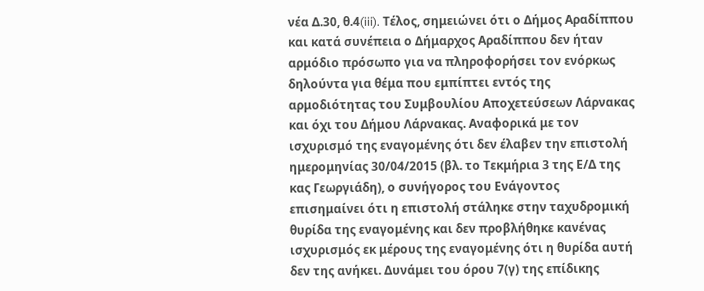νέα Δ.30, θ.4(iii). Τέλος, σημειώνει ότι ο Δήμος Αραδίππου και κατά συνέπεια ο Δήμαρχος Αραδίππου δεν ήταν αρμόδιο πρόσωπο για να πληροφορήσει τον ενόρκως δηλούντα για θέμα που εμπίπτει εντός της αρμοδιότητας του Συμβουλίου Αποχετεύσεων Λάρνακας και όχι του Δήμου Λάρνακας. Αναφορικά με τον ισχυρισμό της εναγομένης ότι δεν έλαβεν την επιστολή ημερομηνίας 30/04/2015 (βλ. το Τεκμήρια 3 της Ε/Δ της κας Γεωργιάδη), ο συνήγορος του Ενάγοντος επισημαίνει ότι η επιστολή στάληκε στην ταχυδρομική θυρίδα της εναγομένης και δεν προβλήθηκε κανένας ισχυρισμός εκ μέρους της εναγομένης ότι η θυρίδα αυτή δεν της ανήκει. Δυνάμει του όρου 7(γ) της επίδικης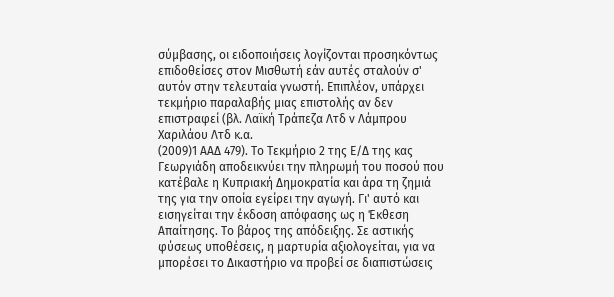σύμβασης, οι ειδοποιήσεις λογίζονται προσηκόντως επιδοθείσες στον Μισθωτή εάν αυτές σταλούν σ' αυτόν στην τελευταία γνωστή. Επιπλέον, υπάρχει τεκμήριο παραλαβής μιας επιστολής αν δεν επιστραφεί (βλ. Λαϊκή Τράπεζα Λτδ ν Λάμπρου Xαριλάου Λτδ κ.α.
(2009)1 ΑΑΔ 479). Το Τεκμήριο 2 της Ε/Δ της κας Γεωργιάδη αποδεικνύει την πληρωμή του ποσού που κατέβαλε η Κυπριακή Δημοκρατία και άρα τη ζημιά της για την οποία εγείρει την αγωγή. Γι' αυτό και εισηγείται την έκδοση απόφασης ως η Έκθεση Απαίτησης. Το βάρος της απόδειξης. Σε αστικής φύσεως υποθέσεις, η μαρτυρία αξιολογείται, για να μπορέσει το Δικαστήριο να προβεί σε διαπιστώσεις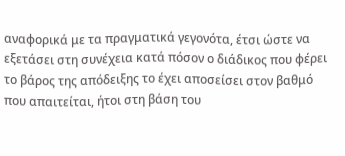αναφορικά με τα πραγματικά γεγονότα, έτσι ώστε να εξετάσει στη συνέχεια κατά πόσον ο διάδικος που φέρει το βάρος της απόδειξης το έχει αποσείσει στον βαθμό που απαιτείται, ήτοι στη βάση του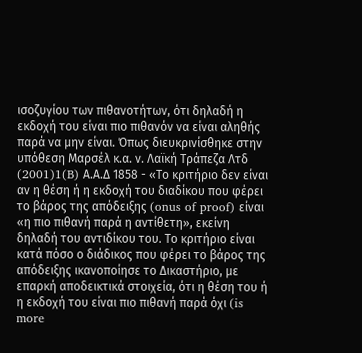ισοζυγίου των πιθανοτήτων, ότι δηλαδή η εκδοχή του είναι πιο πιθανόν να είναι αληθής παρά να μην είναι. Όπως διευκρινίσθηκε στην υπόθεση Μαρσέλ κ.α. ν. Λαϊκή Τράπεζα Λτδ
(2001)1(B) Α.Α.Δ 1858 - «Το κριτήριο δεν είναι αν η θέση ή η εκδοχή του διαδίκου που φέρει το βάρος της απόδειξης (onus of proof) είναι «η πιο πιθανή παρά η αντίθετη», εκείνη δηλαδή του αντιδίκου του. Το κριτήριο είναι κατά πόσο ο διάδικος που φέρει το βάρος της απόδειξης ικανοποίησε το Δικαστήριο, με επαρκή αποδεικτικά στοιχεία, ότι η θέση του ή η εκδοχή του είναι πιο πιθανή παρά όχι (is more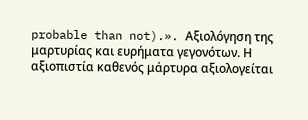probable than not).». Αξιολόγηση της μαρτυρίας και ευρήματα γεγονότων. Η αξιοπιστία καθενός μάρτυρα αξιολογείται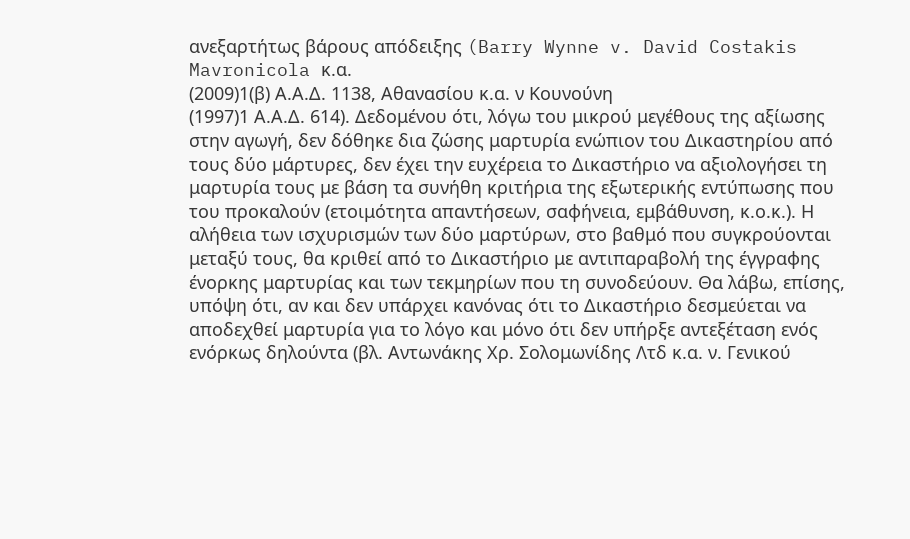ανεξαρτήτως βάρους απόδειξης (Barry Wynne v. David Costakis Mavronicola κ.α.
(2009)1(β) Α.Α.Δ. 1138, Αθανασίου κ.α. ν Κουνούνη
(1997)1 Α.Α.Δ. 614). Δεδομένου ότι, λόγω του μικρού μεγέθους της αξίωσης στην αγωγή, δεν δόθηκε δια ζώσης μαρτυρία ενώπιον του Δικαστηρίου από τους δύο μάρτυρες, δεν έχει την ευχέρεια το Δικαστήριο να αξιολογήσει τη μαρτυρία τους με βάση τα συνήθη κριτήρια της εξωτερικής εντύπωσης που του προκαλούν (ετοιμότητα απαντήσεων, σαφήνεια, εμβάθυνση, κ.ο.κ.). Η αλήθεια των ισχυρισμών των δύο μαρτύρων, στο βαθμό που συγκρούονται μεταξύ τους, θα κριθεί από το Δικαστήριο με αντιπαραβολή της έγγραφης ένορκης μαρτυρίας και των τεκμηρίων που τη συνοδεύουν. Θα λάβω, επίσης, υπόψη ότι, αν και δεν υπάρχει κανόνας ότι το Δικαστήριο δεσμεύεται να αποδεχθεί μαρτυρία για το λόγο και μόνο ότι δεν υπήρξε αντεξέταση ενός ενόρκως δηλούντα (βλ. Αντωνάκης Χρ. Σολομωνίδης Λτδ κ.α. ν. Γενικού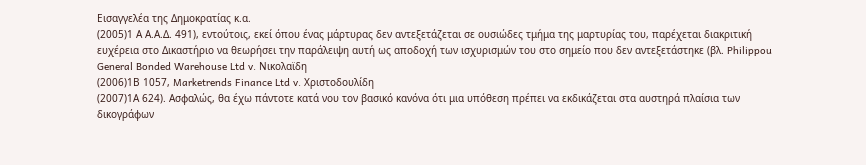Εισαγγελέα της Δημοκρατίας κ.α.
(2005)1 Α Α.Α.Δ. 491), εντούτοις, εκεί όπου ένας μάρτυρας δεν αντεξετάζεται σε ουσιώδες τμήμα της μαρτυρίας του, παρέχεται διακριτική ευχέρεια στο Δικαστήριο να θεωρήσει την παράλειψη αυτή ως αποδοχή των ισχυρισμών του στο σημείο που δεν αντεξετάστηκε (βλ. Philippou General Bonded Warehouse Ltd v. Νικολαϊδη
(2006)1Β 1057, Marketrends Finance Ltd v. Χριστοδουλίδη
(2007)1Α 624). Ασφαλώς, θα έχω πάντοτε κατά νου τον βασικό κανόνα ότι μια υπόθεση πρέπει να εκδικάζεται στα αυστηρά πλαίσια των δικογράφων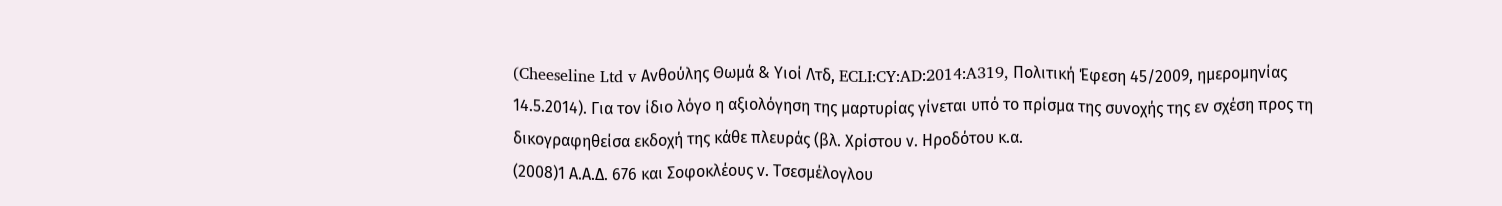(Cheeseline Ltd v Ανθούλης Θωμά & Υιοί Λτδ, ECLI:CY:AD:2014:A319, Πολιτική Έφεση 45/2009, ημερομηνίας 14.5.2014). Για τον ίδιο λόγο η αξιολόγηση της μαρτυρίας γίνεται υπό το πρίσμα της συνοχής της εν σχέση προς τη δικογραφηθείσα εκδοχή της κάθε πλευράς (βλ. Χρίστου ν. Ηροδότου κ.α.
(2008)1 Α.Α.Δ. 676 και Σοφοκλέους ν. Τσεσμέλογλου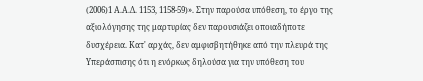(2006)1 Α.Α.Δ. 1153, 1158-59)». Στην παρούσα υπόθεση, το έργο της αξιολόγησης της μαρτυρίας δεν παρουσιάζει οποιαδήποτε δυσχέρεια. Κατ' αρχάς, δεν αμφισβητήθηκε από την πλευρά της Υπεράσπισης ότι η ενόρκως δηλούσα για την υπόθεση του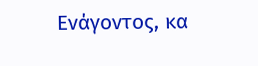Ενάγοντος, κα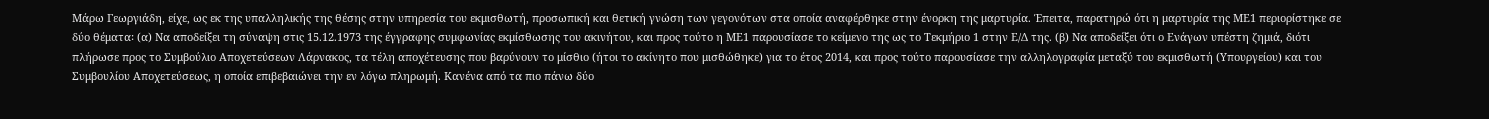Μάρω Γεωργιάδη, είχε, ως εκ της υπαλληλικής της θέσης στην υπηρεσία του εκμισθωτή, προσωπική και θετική γνώση των γεγονότων στα οποία αναφέρθηκε στην ένορκη της μαρτυρία. Έπειτα, παρατηρώ ότι η μαρτυρία της ΜΕ1 περιορίστηκε σε δύο θέματα꞉ (α) Να αποδείξει τη σύναψη στις 15.12.1973 της έγγραφης συμφωνίας εκμίσθωσης του ακινήτου, και προς τούτο η ΜΕ1 παρουσίασε το κείμενο της ως το Τεκμήριο 1 στην Ε/Δ της. (β) Να αποδείξει ότι ο Ενάγων υπέστη ζημιά, διότι πλήρωσε προς το Συμβούλιο Αποχετεύσεων Λάρνακος, τα τέλη αποχέτευσης που βαρύνουν το μίσθιο (ήτοι το ακίνητο που μισθώθηκε) για το έτος 2014, και προς τούτο παρουσίασε την αλληλογραφία μεταξύ του εκμισθωτή (Υπουργείου) και του Συμβουλίου Αποχετεύσεως, η οποία επιβεβαιώνει την εν λόγω πληρωμή. Κανένα από τα πιο πάνω δύο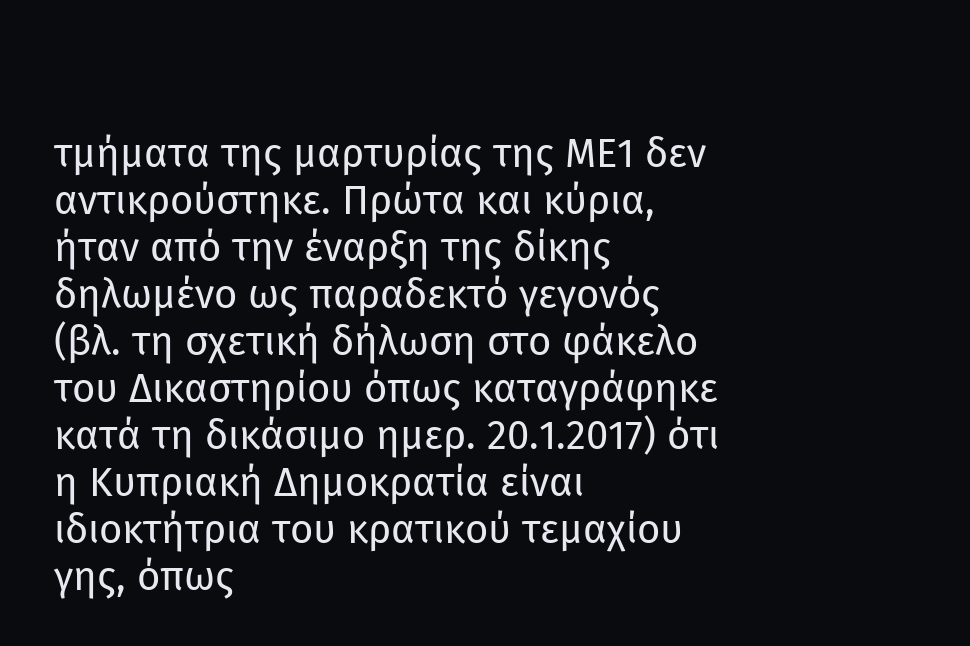τμήματα της μαρτυρίας της ΜΕ1 δεν αντικρούστηκε. Πρώτα και κύρια, ήταν από την έναρξη της δίκης δηλωμένο ως παραδεκτό γεγονός (βλ. τη σχετική δήλωση στο φάκελο του Δικαστηρίου όπως καταγράφηκε κατά τη δικάσιμο ημερ. 20.1.2017) ότι η Κυπριακή Δημοκρατία είναι ιδιοκτήτρια του κρατικού τεμαχίου γης, όπως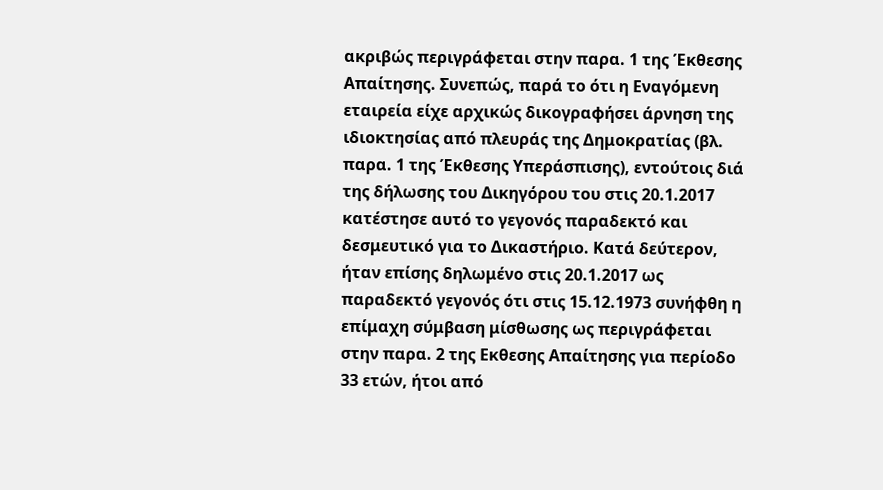ακριβώς περιγράφεται στην παρα. 1 της Έκθεσης Απαίτησης. Συνεπώς, παρά το ότι η Εναγόμενη εταιρεία είχε αρχικώς δικογραφήσει άρνηση της ιδιοκτησίας από πλευράς της Δημοκρατίας (βλ. παρα. 1 της Έκθεσης Υπεράσπισης), εντούτοις διά της δήλωσης του Δικηγόρου του στις 20.1.2017 κατέστησε αυτό το γεγονός παραδεκτό και δεσμευτικό για το Δικαστήριο. Κατά δεύτερον, ήταν επίσης δηλωμένο στις 20.1.2017 ως παραδεκτό γεγονός ότι στις 15.12.1973 συνήφθη η επίμαχη σύμβαση μίσθωσης ως περιγράφεται στην παρα. 2 της Εκθεσης Απαίτησης για περίοδο 33 ετών, ήτοι από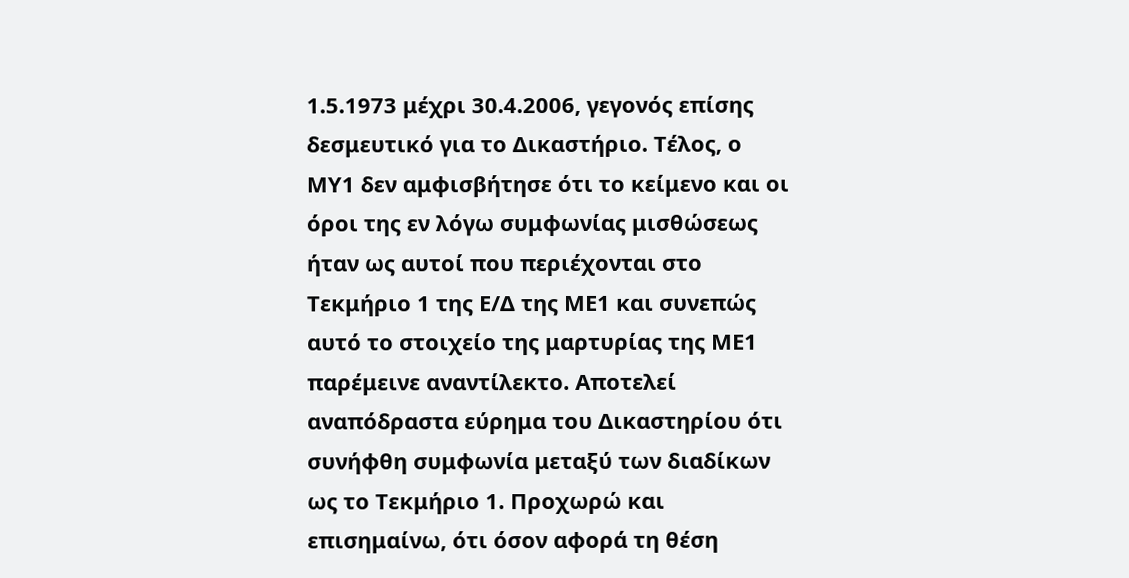1.5.1973 μέχρι 30.4.2006, γεγονός επίσης δεσμευτικό για το Δικαστήριο. Τέλος, ο ΜΥ1 δεν αμφισβήτησε ότι το κείμενο και οι όροι της εν λόγω συμφωνίας μισθώσεως ήταν ως αυτοί που περιέχονται στο Τεκμήριο 1 της Ε/Δ της ΜΕ1 και συνεπώς αυτό το στοιχείο της μαρτυρίας της ΜΕ1 παρέμεινε αναντίλεκτο. Αποτελεί αναπόδραστα εύρημα του Δικαστηρίου ότι συνήφθη συμφωνία μεταξύ των διαδίκων ως το Τεκμήριο 1. Προχωρώ και επισημαίνω, ότι όσον αφορά τη θέση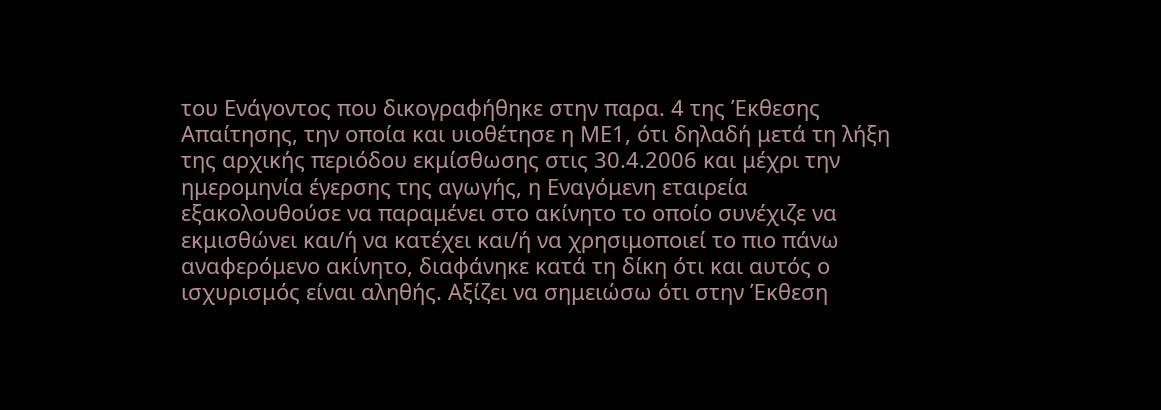του Ενάγοντος που δικογραφήθηκε στην παρα. 4 της Έκθεσης Απαίτησης, την οποία και υιοθέτησε η ΜΕ1, ότι δηλαδή μετά τη λήξη της αρχικής περιόδου εκμίσθωσης στις 30.4.2006 και μέχρι την ημερομηνία έγερσης της αγωγής, η Εναγόμενη εταιρεία εξακολουθούσε να παραμένει στο ακίνητο το οποίο συνέχιζε να εκμισθώνει και/ή να κατέχει και/ή να χρησιμοποιεί το πιο πάνω αναφερόμενο ακίνητο, διαφάνηκε κατά τη δίκη ότι και αυτός ο ισχυρισμός είναι αληθής. Αξίζει να σημειώσω ότι στην Έκθεση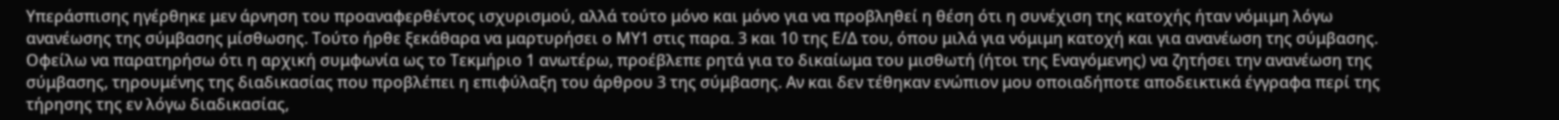Υπεράσπισης ηγέρθηκε μεν άρνηση του προαναφερθέντος ισχυρισμού, αλλά τούτο μόνο και μόνο για να προβληθεί η θέση ότι η συνέχιση της κατοχής ήταν νόμιμη λόγω ανανέωσης της σύμβασης μίσθωσης. Τούτο ήρθε ξεκάθαρα να μαρτυρήσει ο ΜΥ1 στις παρα. 3 και 10 της Ε/Δ του, όπου μιλά για νόμιμη κατοχή και για ανανέωση της σύμβασης. Οφείλω να παρατηρήσω ότι η αρχική συμφωνία ως το Τεκμήριο 1 ανωτέρω, προέβλεπε ρητά για το δικαίωμα του μισθωτή (ήτοι της Εναγόμενης) να ζητήσει την ανανέωση της σύμβασης, τηρουμένης της διαδικασίας που προβλέπει η επιφύλαξη του άρθρου 3 της σύμβασης. Αν και δεν τέθηκαν ενώπιον μου οποιαδήποτε αποδεικτικά έγγραφα περί της τήρησης της εν λόγω διαδικασίας,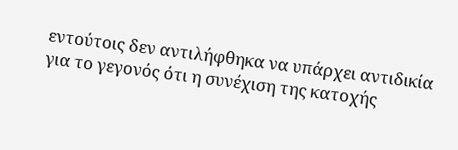εντούτοις δεν αντιλήφθηκα να υπάρχει αντιδικία για το γεγονός ότι η συνέχιση της κατοχής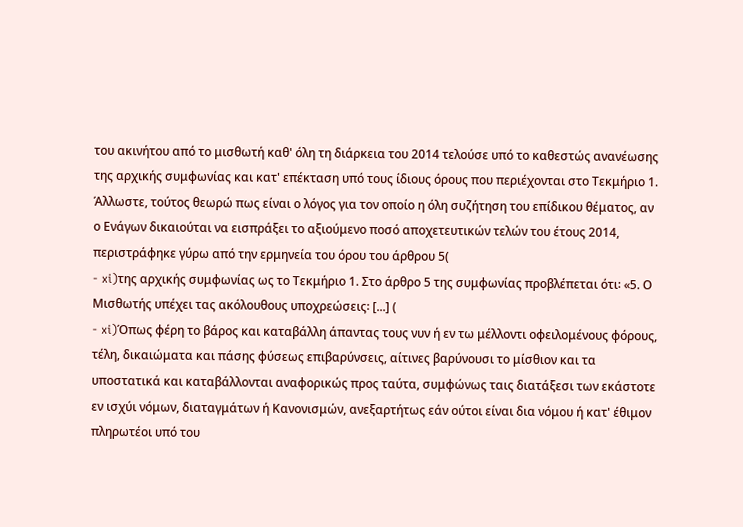του ακινήτου από το μισθωτή καθ' όλη τη διάρκεια του 2014 τελούσε υπό το καθεστώς ανανέωσης της αρχικής συμφωνίας και κατ' επέκταση υπό τους ίδιους όρους που περιέχονται στο Τεκμήριο 1. Άλλωστε, τούτος θεωρώ πως είναι ο λόγος για τον οποίο η όλη συζήτηση του επίδικου θέματος, αν ο Ενάγων δικαιούται να εισπράξει το αξιούμενο ποσό αποχετευτικών τελών του έτους 2014, περιστράφηκε γύρω από την ερμηνεία του όρου του άρθρου 5(
- xi)της αρχικής συμφωνίας ως το Τεκμήριο 1. Στο άρθρο 5 της συμφωνίας προβλέπεται ότι꞉ «5. Ο Μισθωτής υπέχει τας ακόλουθους υποχρεώσεις꞉ [...] (
- xi)Όπως φέρη το βάρος και καταβάλλη άπαντας τους νυν ή εν τω μέλλοντι οφειλομένους φόρους, τέλη, δικαιώματα και πάσης φύσεως επιβαρύνσεις, αίτινες βαρύνουσι το μίσθιον και τα υποστατικά και καταβάλλoνται αναφορικώς προς ταύτα, συμφώνως ταις διατάξεσι των εκάστοτε εν ισχύι νόμων, διαταγμάτων ή Κανονισμών, ανεξαρτήτως εάν ούτοι είναι δια νόμου ή κατ' έθιμον πληρωτέοι υπό του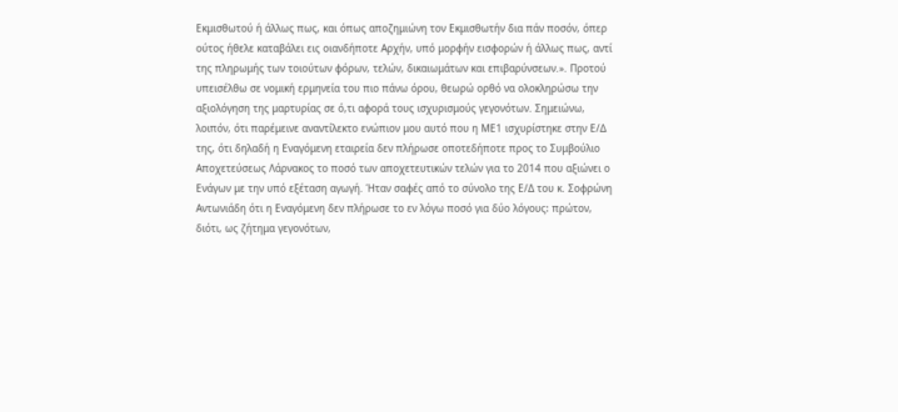Εκμισθωτού ή άλλως πως, και όπως αποζημιώνη τον Εκμισθωτήν δια πάν ποσόν, όπερ ούτος ήθελε καταβάλει εις οιανδήποτε Αρχήν, υπό μορφήν εισφορών ή άλλως πως, αντί της πληρωμής των τοιούτων φόρων, τελών, δικαιωμάτων και επιβαρύνσεων.». Προτού υπεισέλθω σε νομική ερμηνεία του πιο πάνω όρου, θεωρώ ορθό να ολοκληρώσω την αξιολόγηση της μαρτυρίας σε ό,τι αφορά τους ισχυρισμούς γεγονότων. Σημειώνω, λοιπόν, ότι παρέμεινε αναντίλεκτο ενώπιον μου αυτό που η ΜΕ1 ισχυρίστηκε στην Ε/Δ της, ότι δηλαδή η Εναγόμενη εταιρεία δεν πλήρωσε οποτεδήποτε προς το Συμβούλιο Αποχετεύσεως Λάρνακος το ποσό των αποχετευτικών τελών για το 2014 που αξιώνει ο Ενάγων με την υπό εξέταση αγωγή. Ήταν σαφές από το σύνολο της Ε/Δ του κ. Σοφρώνη Αντωνιάδη ότι η Εναγόμενη δεν πλήρωσε το εν λόγω ποσό για δύο λόγους꞉ πρώτον, διότι, ως ζήτημα γεγονότων,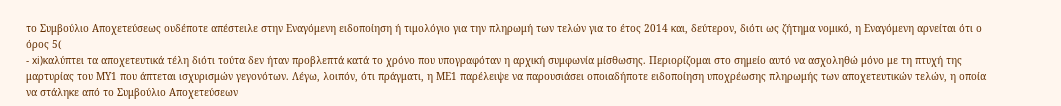το Συμβούλιο Αποχετεύσεως ουδέποτε απέστειλε στην Εναγόμενη ειδοποίηση ή τιμολόγιο για την πληρωμή των τελών για το έτος 2014 και, δεύτερον, διότι ως ζήτημα νομικό, η Εναγόμενη αρνείται ότι ο όρος 5(
- xi)καλύπτει τα αποχετευτικά τέλη διότι τούτα δεν ήταν προβλεπτά κατά το χρόνο που υπογραφόταν η αρχική συμφωνία μίσθωσης. Περιορίζομαι στο σημείο αυτό να ασχοληθώ μόνο με τη πτυχή της μαρτυρίας του ΜΥ1 που άπτεται ισχυρισμών γεγονότων. Λέγω, λοιπόν, ότι πράγματι, η ΜΕ1 παρέλειψε να παρουσιάσει οποιαδήποτε ειδοποίηση υποχρέωσης πληρωμής των αποχετευτικών τελών, η οποία να στάληκε από το Συμβούλιο Αποχετεύσεων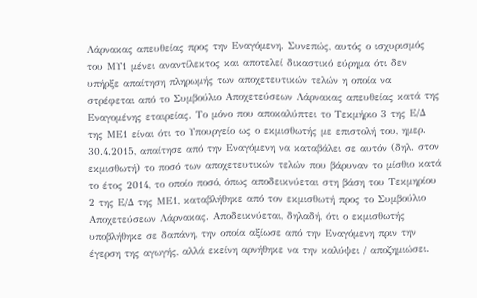Λάρνακας απευθείας προς την Εναγόμενη. Συνεπώς, αυτός ο ισχυρισμός του ΜΥ1 μένει αναντίλεκτος και αποτελεί δικαστικό εύρημα ότι δεν υπήρξε απαίτηση πληρωμής των αποχετευτικών τελών η οποία να στρέφεται από το Συμβούλιο Αποχετεύσεων Λάρνακας απευθείας κατά της Εναγομένης εταιρείας. Το μόνο που αποκαλύπτει το Τεκμήριο 3 της Ε/Δ της ΜΕ1 είναι ότι το Υπουργείο ως ο εκμισθωτής με επιστολή του, ημερ. 30.4.2015, απαίτησε από την Εναγόμενη να καταβάλει σε αυτόν (δηλ. στον εκμισθωτή) το ποσό των αποχετευτικών τελών που βάρυναν το μίσθιο κατά το έτος 2014, το οποίο ποσό, όπως αποδεικνύεται στη βάση του Τεκμηρίου 2 της Ε/Δ της ΜΕ1, καταβλήθηκε από τον εκμισθωτή προς το Συμβούλιο Αποχετεύσεων Λάρνακας. Αποδεικνύεται, δηλαδή, ότι ο εκμισθωτής υποβλήθηκε σε δαπάνη, την οποία αξίωσε από την Εναγόμενη πριν την έγερση της αγωγής, αλλά εκείνη αρνήθηκε να την καλύψει / αποζημιώσει.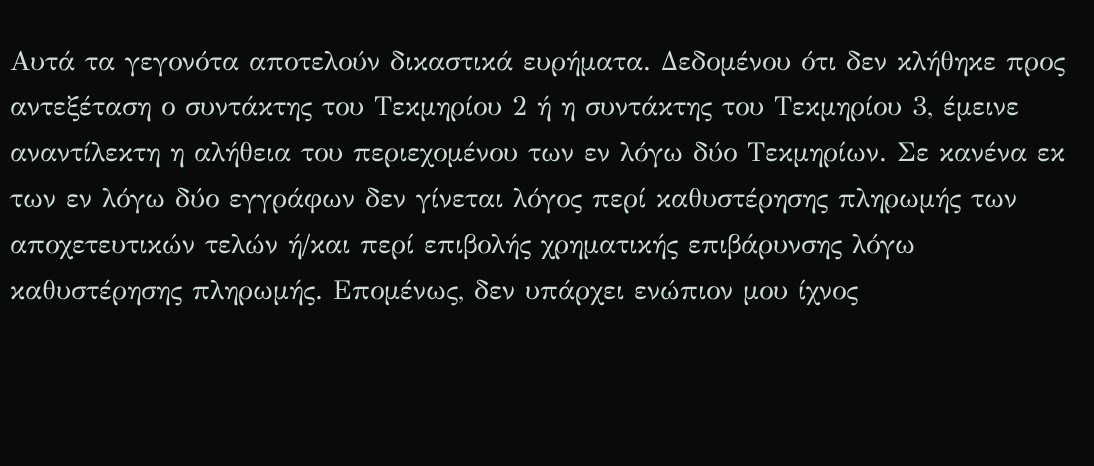Αυτά τα γεγονότα αποτελούν δικαστικά ευρήματα. Δεδομένου ότι δεν κλήθηκε προς αντεξέταση ο συντάκτης του Τεκμηρίου 2 ή η συντάκτης του Τεκμηρίου 3, έμεινε αναντίλεκτη η αλήθεια του περιεχομένου των εν λόγω δύο Τεκμηρίων. Σε κανένα εκ των εν λόγω δύο εγγράφων δεν γίνεται λόγος περί καθυστέρησης πληρωμής των αποχετευτικών τελών ή/και περί επιβολής χρηματικής επιβάρυνσης λόγω καθυστέρησης πληρωμής. Επομένως, δεν υπάρχει ενώπιον μου ίχνος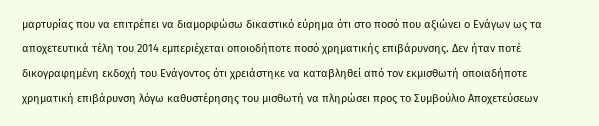μαρτυρίας που να επιτρέπει να διαμορφώσω δικαστικό εύρημα ότι στο ποσό που αξιώνει ο Ενάγων ως τα αποχετευτικά τέλη του 2014 εμπεριέχεται οποιοδήποτε ποσό χρηματικής επιβάρυνσης. Δεν ήταν ποτέ δικογραφημένη εκδοχή του Ενάγοντος ότι χρειάστηκε να καταβληθεί από τον εκμισθωτή οποιαδήποτε χρηματική επιβάρυνση λόγω καθυστέρησης του μισθωτή να πληρώσει προς το Συμβούλιο Αποχετεύσεων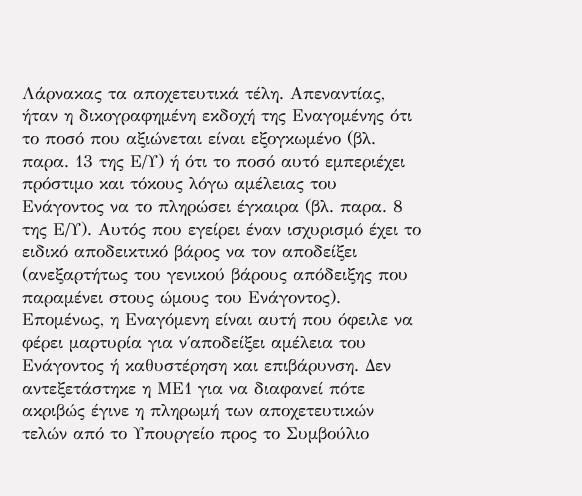Λάρνακας τα αποχετευτικά τέλη. Απεναντίας, ήταν η δικογραφημένη εκδοχή της Εναγομένης ότι το ποσό που αξιώνεται είναι εξογκωμένο (βλ. παρα. 13 της Ε/Υ) ή ότι το ποσό αυτό εμπεριέχει πρόστιμο και τόκους λόγω αμέλειας του Ενάγοντος να το πληρώσει έγκαιρα (βλ. παρα. 8 της Ε/Υ). Αυτός που εγείρει έναν ισχυρισμό έχει το ειδικό αποδεικτικό βάρος να τον αποδείξει (ανεξαρτήτως του γενικού βάρους απόδειξης που παραμένει στους ώμους του Ενάγοντος). Επομένως, η Εναγόμενη είναι αυτή που όφειλε να φέρει μαρτυρία για ν΄αποδείξει αμέλεια του Ενάγοντος ή καθυστέρηση και επιβάρυνση. Δεν αντεξετάστηκε η ΜΕ1 για να διαφανεί πότε ακριβώς έγινε η πληρωμή των αποχετευτικών τελών από το Υπουργείο προς το Συμβούλιο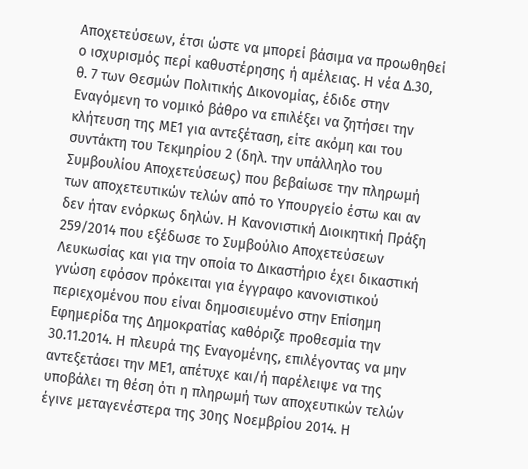Αποχετεύσεων, έτσι ώστε να μπορεί βάσιμα να προωθηθεί ο ισχυρισμός περί καθυστέρησης ή αμέλειας. Η νέα Δ.30, θ. 7 των Θεσμών Πολιτικής Δικονομίας, έδιδε στην Εναγόμενη το νομικό βάθρο να επιλέξει να ζητήσει την κλήτευση της ΜΕ1 για αντεξέταση, είτε ακόμη και του συντάκτη του Τεκμηρίου 2 (δηλ. την υπάλληλο του Συμβουλίου Αποχετεύσεως) που βεβαίωσε την πληρωμή των αποχετευτικών τελών από το Υπουργείο έστω και αν δεν ήταν ενόρκως δηλών. Η Κανονιστική Διοικητική Πράξη 259/2014 που εξέδωσε το Συμβούλιο Αποχετεύσεων Λευκωσίας και για την οποία το Δικαστήριο έχει δικαστική γνώση εφόσον πρόκειται για έγγραφο κανονιστικού περιεχομένου που είναι δημοσιευμένο στην Επίσημη Εφημερίδα της Δημοκρατίας καθόριζε προθεσμία την 30.11.2014. Η πλευρά της Εναγομένης, επιλέγοντας να μην αντεξετάσει την ΜΕ1, απέτυχε και/ή παρέλειψε να της υποβάλει τη θέση ότι η πληρωμή των αποχευτικών τελών έγινε μεταγενέστερα της 30ης Νοεμβρίου 2014. Η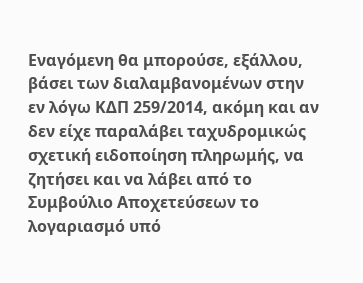Εναγόμενη θα μπορούσε, εξάλλου, βάσει των διαλαμβανομένων στην εν λόγω ΚΔΠ 259/2014, ακόμη και αν δεν είχε παραλάβει ταχυδρομικώς σχετική ειδοποίηση πληρωμής, να ζητήσει και να λάβει από το Συμβούλιο Αποχετεύσεων το λογαριασμό υπό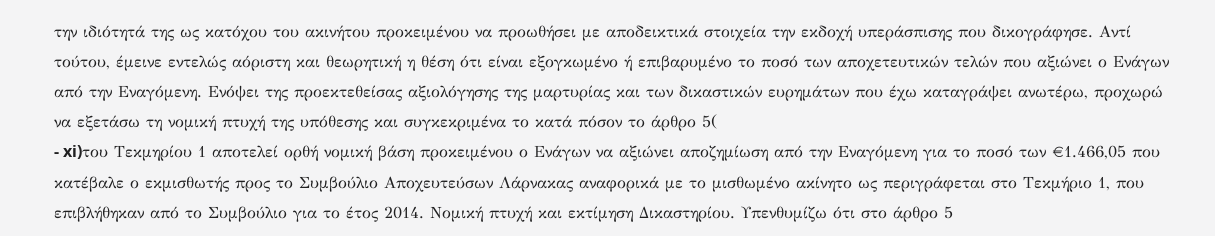την ιδιότητά της ως κατόχου του ακινήτου προκειμένου να προωθήσει με αποδεικτικά στοιχεία την εκδοχή υπεράσπισης που δικογράφησε. Αντί τούτου, έμεινε εντελώς αόριστη και θεωρητική η θέση ότι είναι εξογκωμένο ή επιβαρυμένο το ποσό των αποχετευτικών τελών που αξιώνει ο Ενάγων από την Εναγόμενη. Ενόψει της προεκτεθείσας αξιολόγησης της μαρτυρίας και των δικαστικών ευρημάτων που έχω καταγράψει ανωτέρω, προχωρώ να εξετάσω τη νομική πτυχή της υπόθεσης και συγκεκριμένα το κατά πόσον το άρθρο 5(
- xi)του Τεκμηρίου 1 αποτελεί ορθή νομική βάση προκειμένου ο Ενάγων να αξιώνει αποζημίωση από την Εναγόμενη για το ποσό των €1.466,05 που κατέβαλε ο εκμισθωτής προς το Συμβούλιο Αποχευτεύσων Λάρνακας αναφορικά με το μισθωμένο ακίνητο ως περιγράφεται στο Τεκμήριο 1, που επιβλήθηκαν από το Συμβούλιο για το έτος 2014. Νομική πτυχή και εκτίμηση Δικαστηρίου. Υπενθυμίζω ότι στο άρθρο 5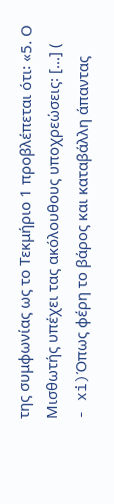της συμφωνίας ως το Τεκμήριο 1 προβλέπεται ότι꞉ «5. Ο Μισθωτής υπέχει τας ακόλουθους υποχρεώσεις꞉ [...] (
- xi)Όπως φέρη το βάρος και καταβάλλη άπαντας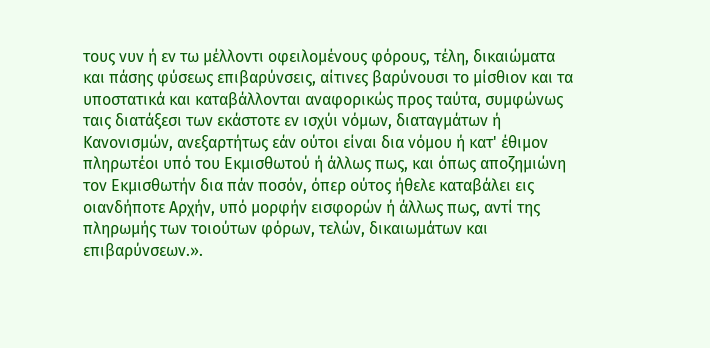τους νυν ή εν τω μέλλοντι οφειλομένους φόρους, τέλη, δικαιώματα και πάσης φύσεως επιβαρύνσεις, αίτινες βαρύνουσι το μίσθιον και τα υποστατικά και καταβάλλoνται αναφορικώς προς ταύτα, συμφώνως ταις διατάξεσι των εκάστοτε εν ισχύι νόμων, διαταγμάτων ή Κανονισμών, ανεξαρτήτως εάν ούτοι είναι δια νόμου ή κατ' έθιμον πληρωτέοι υπό του Εκμισθωτού ή άλλως πως, και όπως αποζημιώνη τον Εκμισθωτήν δια πάν ποσόν, όπερ ούτος ήθελε καταβάλει εις οιανδήποτε Αρχήν, υπό μορφήν εισφορών ή άλλως πως, αντί της πληρωμής των τοιούτων φόρων, τελών, δικαιωμάτων και επιβαρύνσεων.».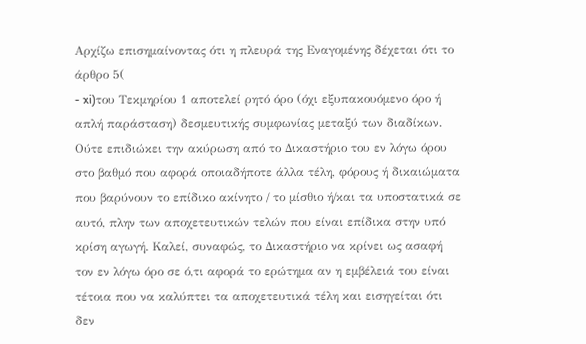Αρχίζω επισημαίνοντας ότι η πλευρά της Εναγομένης δέχεται ότι το άρθρο 5(
- xi)του Τεκμηρίου 1 αποτελεί ρητό όρο (όχι εξυπακουόμενο όρο ή απλή παράσταση) δεσμευτικής συμφωνίας μεταξύ των διαδίκων. Ούτε επιδιώκει την ακύρωση από το Δικαστήριο του εν λόγω όρου στο βαθμό που αφορά οποιαδήποτε άλλα τέλη, φόρους ή δικαιώματα που βαρύνουν το επίδικο ακίνητο / το μίσθιο ή/και τα υποστατικά σε αυτό, πλην των αποχετευτικών τελών που είναι επίδικα στην υπό κρίση αγωγή. Καλεί, συναφώς, το Δικαστήριο να κρίνει ως ασαφή τον εν λόγω όρο σε ό,τι αφορά το ερώτημα αν η εμβέλειά του είναι τέτοια που να καλύπτει τα αποχετευτικά τέλη και εισηγείται ότι δεν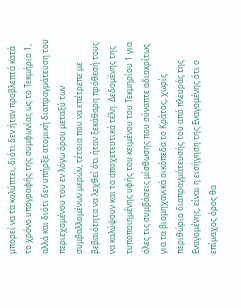μπορεί να τα καλύπτει, διότι δεν ήταν προβλεπτά κατά το χρόνο υπογραφής της συμφωνίας ως το Τεκμήριο 1, αλλά και διότι δεν υπήρξε ατομική διαπραγμάτευση του περιεχομένου του εν λόγω όρου μεταξύ των συμβαλλομένων μερών, τέτοια που να επέτρεπε με βεβαιότητα να λεχθεί ότι ήταν ξεκάθαρη πρόθεσή τους να καλύψουν και τα αποχετευτικά τέλη. Δεδομένης της τυποποιημένης υφής του κειμένου του Τεκμηρίου 1 για όλες τις συμβάσεις μίσθωσης που σύναπτε αδιακρίτως για τα βιομηχανικά οικόπεδα το Κράτος, χωρίς περιθώριο διαπραγμάτευσής του από πλευράς της Εναγομένης, είναι η εισήγηση της Εναγομένης ότι ο επίμαχος όρος θα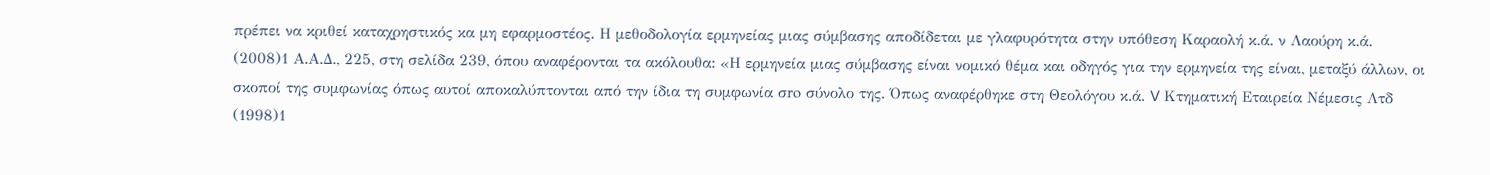πρέπει να κριθεί καταχρηστικός κα μη εφαρμοστέος. Η μεθοδολογία ερμηνείας μιας σύμβασης αποδίδεται με γλαφυρότητα στην υπόθεση Καραολή κ.ά. ν Λαούρη κ.ά.
(2008)1 Α.Α.Δ., 225, στη σελίδα 239, όπου αναφέρονται τα ακόλουθα: «Η ερμηνεία μιας σύμβασης είναι νομικό θέμα και οδηγός για την ερμηνεία της είναι, μεταξύ άλλων, οι σκοποί της συμφωνίας όπως αυτοί αποκαλύπτονται από την ίδια τη συμφωνία σro σύνολο της. Όπως αναφέρθηκε στη Θεολόγου κ.ά. V Κτηματική Εταιρεία Νέμεσις Λτδ
(1998)1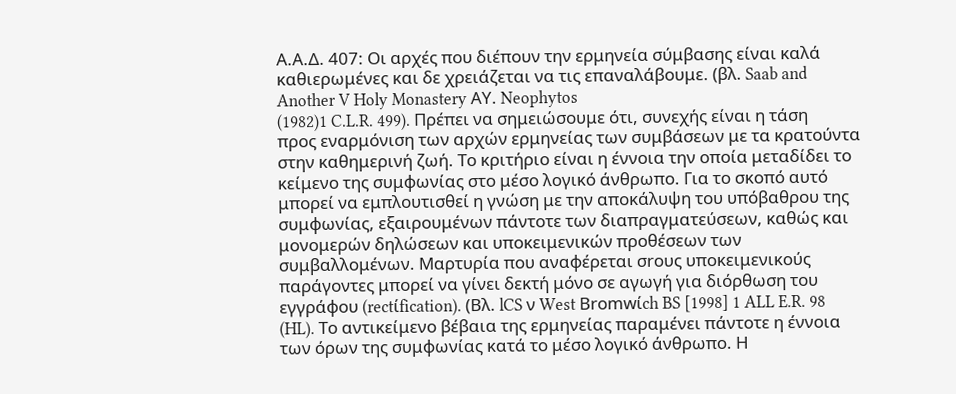Α.Α.Δ. 407: Οι αρχές που διέπουν την ερμηνεία σύμβασης είναι καλά καθιερωμένες και δε χρειάζεται να τις επαναλάβουμε. (βλ. Saab and Another V Holy Monastery ΑΥ. Neophytos
(1982)1 C.L.R. 499). Πρέπει να σημειώσουμε ότι, συνεχής είναι η τάση προς εναρμόνιση των αρχών ερμηνείας των συμβάσεων με τα κρατούντα στην καθημερινή ζωή. Το κριτήριο είναι η έννοια την οποία μεταδίδει το κείμενο της συμφωνίας στο μέσο λογικό άνθρωπο. Για το σκοπό αυτό μπορεί να εμπλουτισθεί η γνώση με την αποκάλυψη του υπόβαθρου της συμφωνίας, εξαιρουμένων πάντοτε των διαπραγματεύσεων, καθώς και μονομερών δηλώσεων και υποκειμενικών προθέσεων των συμβαλλομένων. Μαρτυρία που αναφέρεται σroυς υποκειμενικούς παράγοντες μπορεί να γίνει δεκτή μόνο σε αγωγή για διόρθωση του εγγράφου (rectίfication). (Βλ. lCS ν West Βrοmwίch BS [1998] 1 ALL E.R. 98 (HL). Το αντικείμενο βέβαια της ερμηνείας παραμένει πάντοτε η έννοια των όρων της συμφωνίας κατά το μέσο λογικό άνθρωπο. Η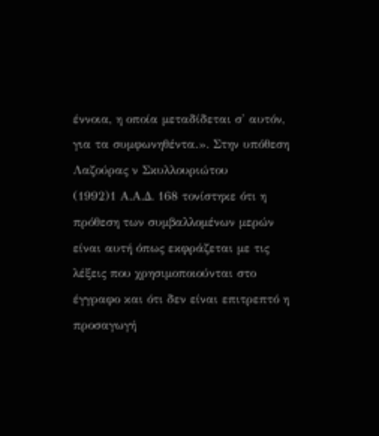έννοια, η οποία μεταδίδεται σ' αυτόν, για τα συμφωνηθέντα.». Στην υπόθεση Λαζούρας ν Σκυλλουριώτου
(1992)1 Α.Α.Δ. 168 τονίστηκε ότι η πρόθεση των συμβαλλομένων μερών είναι αυτή όπως εκφράζεται με τις λέξεις που χρησιμοποιούνται στο έγγραφο και ότι δεν είναι επιτρεπτό η προσαγωγή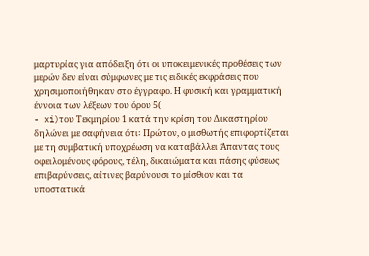μαρτυρίας για απόδειξη ότι οι υποκειμενικές προθέσεις των μερών δεν είναι σύμφωνες με τις ειδικές εκφράσεις που χρησιμοποιήθηκαν στο έγγραφο. Η φυσική και γραμματική έννοια των λέξεων του όρου 5(
- xi)του Τεκμηρίου 1 κατά την κρίση του Δικαστηρίου δηλώνει με σαφήνεια ότι꞉ Πρώτον, ο μισθωτής επιφορτίζεται με τη συμβατική υποχρέωση να καταβάλλει Άπαντας τους οφειλομένους φόρους, τέλη, δικαιώματα και πάσης φύσεως επιβαρύνσεις, αίτινες βαρύνουσι το μίσθιον και τα υποστατικά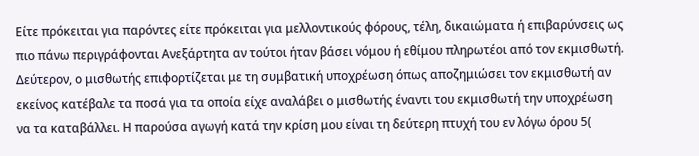Είτε πρόκειται για παρόντες είτε πρόκειται για μελλοντικούς φόρους, τέλη, δικαιώματα ή επιβαρύνσεις ως πιο πάνω περιγράφονται Ανεξάρτητα αν τούτοι ήταν βάσει νόμου ή εθίμου πληρωτέοι από τον εκμισθωτή. Δεύτερον, ο μισθωτής επιφορτίζεται με τη συμβατική υποχρέωση όπως αποζημιώσει τον εκμισθωτή αν εκείνος κατέβαλε τα ποσά για τα οποία είχε αναλάβει ο μισθωτής έναντι του εκμισθωτή την υποχρέωση να τα καταβάλλει. Η παρούσα αγωγή κατά την κρίση μου είναι τη δεύτερη πτυχή του εν λόγω όρου 5(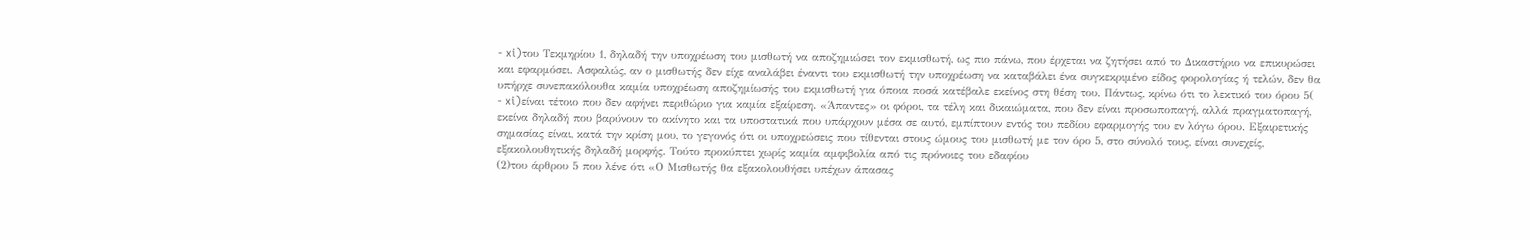- xi)του Τεκμηρίου 1, δηλαδή την υποχρέωση του μισθωτή να αποζημιώσει τον εκμισθωτή, ως πιο πάνω, που έρχεται να ζητήσει από το Δικαστήριο να επικυρώσει και εφαρμόσει. Ασφαλώς, αν ο μισθωτής δεν είχε αναλάβει έναντι του εκμισθωτή την υποχρέωση να καταβάλει ένα συγκεκριμένο είδος φορολογίας ή τελών, δεν θα υπήρχε συνεπακόλουθα καμία υποχρέωση αποζημίωσής του εκμισθωτή για όποια ποσά κατέβαλε εκείνος στη θέση του. Πάντως, κρίνω ότι το λεκτικό του όρου 5(
- xi)είναι τέτοιο που δεν αφήνει περιθώριο για καμία εξαίρεση. «Άπαντες» οι φόροι, τα τέλη και δικαιώματα, που δεν είναι προσωποπαγή, αλλά πραγματοπαγή, εκείνα δηλαδή που βαρύνουν το ακίνητο και τα υποστατικά που υπάρχουν μέσα σε αυτό, εμπίπτουν εντός του πεδίου εφαρμογής του εν λόγω όρου. Εξαιρετικής σημασίας είναι, κατά την κρίση μου, το γεγονός ότι οι υποχρεώσεις που τίθενται στους ώμους του μισθωτή με τον όρο 5, στο σύνολό τους, είναι συνεχείς, εξακολουθητικής δηλαδή μορφής. Τούτο προκύπτει χωρίς καμία αμφιβολία από τις πρόνοιες του εδαφίου
(2)του άρθρου 5 που λένε ότι «Ο Μισθωτής θα εξακολουθήσει υπέχων άπασας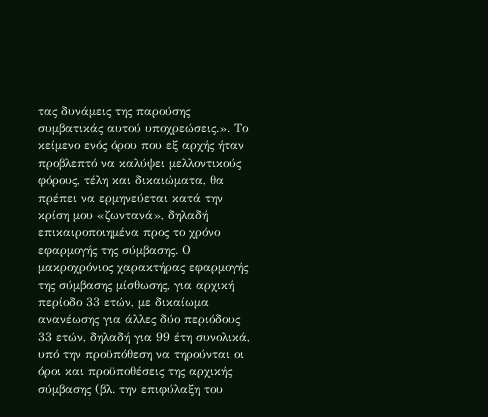τας δυνάμεις της παρούσης συμβατικάς αυτού υποχρεώσεις.». Το κείμενο ενός όρου που εξ αρχής ήταν προβλεπτό να καλύψει μελλοντικούς φόρους, τέλη και δικαιώματα, θα πρέπει να ερμηνεύεται κατά την κρίση μου «ζωντανά», δηλαδή επικαιροποιημένα προς το χρόνο εφαρμογής της σύμβασης. Ο μακροχρόνιος χαρακτήρας εφαρμογής της σύμβασης μίσθωσης, για αρχική περίοδο 33 ετών, με δικαίωμα ανανέωσης για άλλες δύο περιόδους 33 ετών, δηλαδή για 99 έτη συνολικά, υπό την προϋπόθεση να τηρούνται οι όροι και προϋποθέσεις της αρχικής σύμβασης (βλ. την επιφύλαξη του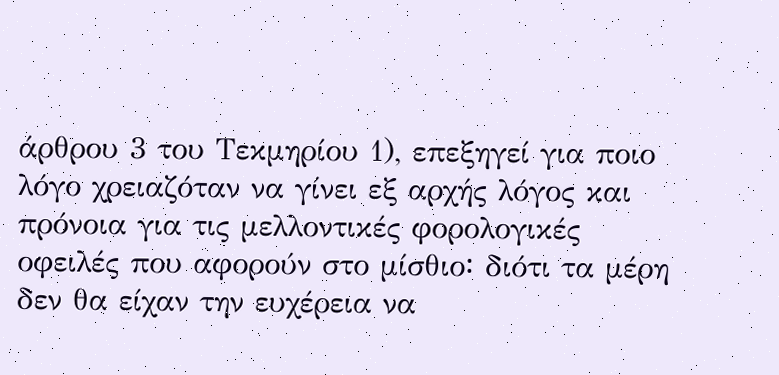άρθρου 3 του Τεκμηρίου 1), επεξηγεί για ποιο λόγο χρειαζόταν να γίνει εξ αρχής λόγος και πρόνοια για τις μελλοντικές φορολογικές οφειλές που αφορούν στο μίσθιο꞉ διότι τα μέρη δεν θα είχαν την ευχέρεια να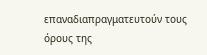επαναδιαπραγματευτούν τους όρους της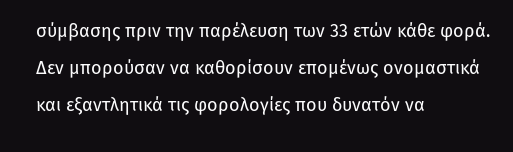σύμβασης πριν την παρέλευση των 33 ετών κάθε φορά. Δεν μπορούσαν να καθορίσουν επομένως ονομαστικά και εξαντλητικά τις φορολογίες που δυνατόν να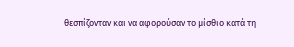θεσπίζονταν και να αφορούσαν το μίσθιο κατά τη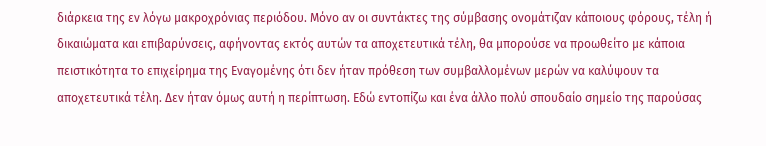διάρκεια της εν λόγω μακροχρόνιας περιόδου. Μόνο αν οι συντάκτες της σύμβασης ονομάτιζαν κάποιους φόρους, τέλη ή δικαιώματα και επιβαρύνσεις, αφήνοντας εκτός αυτών τα αποχετευτικά τέλη, θα μπορούσε να προωθείτο με κάποια πειστικότητα το επιχείρημα της Εναγομένης ότι δεν ήταν πρόθεση των συμβαλλομένων μερών να καλύψουν τα αποχετευτικά τέλη. Δεν ήταν όμως αυτή η περίπτωση. Εδώ εντοπίζω και ένα άλλο πολύ σπουδαίο σημείο της παρούσας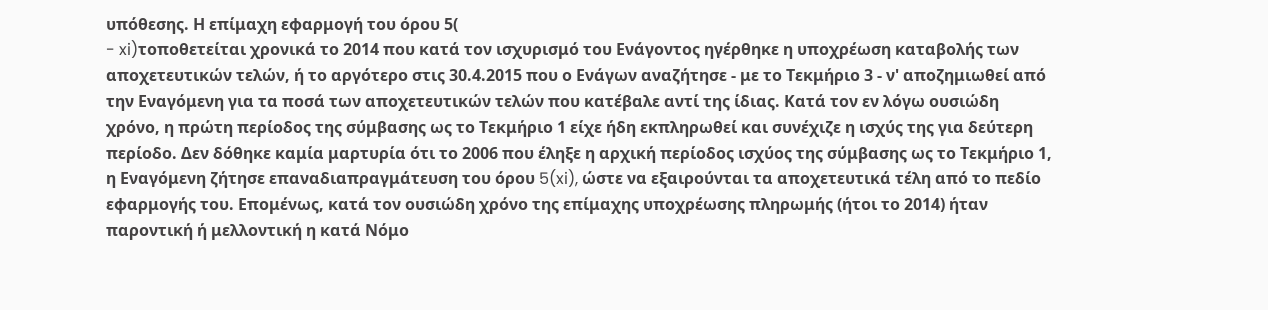υπόθεσης. Η επίμαχη εφαρμογή του όρου 5(
- xi)τοποθετείται χρονικά το 2014 που κατά τον ισχυρισμό του Ενάγοντος ηγέρθηκε η υποχρέωση καταβολής των αποχετευτικών τελών, ή το αργότερο στις 30.4.2015 που ο Ενάγων αναζήτησε - με το Τεκμήριο 3 - ν' αποζημιωθεί από την Εναγόμενη για τα ποσά των αποχετευτικών τελών που κατέβαλε αντί της ίδιας. Κατά τον εν λόγω ουσιώδη χρόνο, η πρώτη περίοδος της σύμβασης ως το Τεκμήριο 1 είχε ήδη εκπληρωθεί και συνέχιζε η ισχύς της για δεύτερη περίοδο. Δεν δόθηκε καμία μαρτυρία ότι το 2006 που έληξε η αρχική περίοδος ισχύος της σύμβασης ως το Τεκμήριο 1, η Εναγόμενη ζήτησε επαναδιαπραγμάτευση του όρου 5(xi), ώστε να εξαιρούνται τα αποχετευτικά τέλη από το πεδίο εφαρμογής του. Επομένως, κατά τον ουσιώδη χρόνο της επίμαχης υποχρέωσης πληρωμής (ήτοι το 2014) ήταν παροντική ή μελλοντική η κατά Νόμο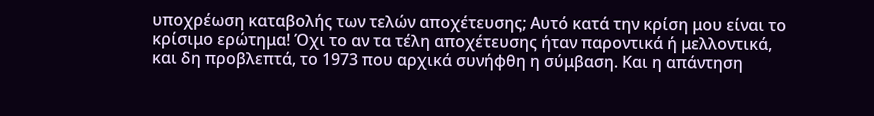υποχρέωση καταβολής των τελών αποχέτευσης; Αυτό κατά την κρίση μου είναι το κρίσιμο ερώτημα! Όχι το αν τα τέλη αποχέτευσης ήταν παροντικά ή μελλοντικά, και δη προβλεπτά, το 1973 που αρχικά συνήφθη η σύμβαση. Και η απάντηση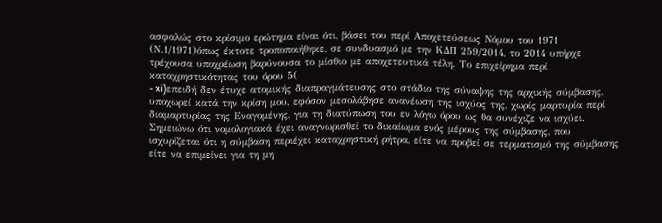ασφαλώς στο κρίσιμο ερώτημα είναι ότι, βάσει του περί Αποχετεύσεως Νόμου του 1971 (Ν.1/1971)όπως έκτοτε τροποποιήθηκε, σε συνδυασμό με την ΚΔΠ 259/2014, το 2014 υπήρχε τρέχουσα υποχρέωση βαρύνουσα το μίσθιο με αποχετευτικά τέλη. Το επιχείρημα περί καταχρηστικότητας του όρου 5(
- xi)επειδή δεν έτυχε ατομικής διαπραγμάτευσης στο στάδιο της σύναψης της αρχικής σύμβασης, υποχωρεί κατά την κρίση μου, εφόσον μεσολάβησε ανανέωση της ισχύος της, χωρίς μαρτυρία περί διαμαρτυρίας της Εναγομένης, για τη διατύπωση του εν λόγω όρου ως θα συνέχιζε να ισχύει. Σημειώνω ότι νομολογιακά έχει αναγνωρισθεί το δικαίωμα ενός μέρους της σύμβασης, που ισχυρίζεται ότι η σύμβαση περιέχει καταχρηστική ρήτρα, είτε να προβεί σε τερματισμό της σύμβασης είτε να επιμείνει για τη μη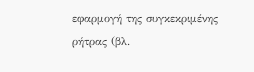εφαρμογή της συγκεκριμένης ρήτρας (βλ.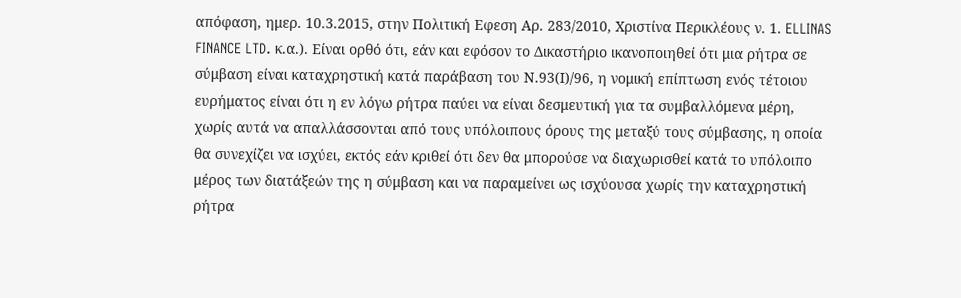απόφαση, ημερ. 10.3.2015, στην Πολιτική Εφεση Αρ. 283/2010, Χριστίνα Περικλέους ν. 1. ELLINAS FINANCE LTD. κ.α.). Είναι ορθό ότι, εάν και εφόσον το Δικαστήριο ικανοποιηθεί ότι μια ρήτρα σε σύμβαση είναι καταχρηστική κατά παράβαση του Ν.93(Ι)/96, η νομική επίπτωση ενός τέτοιου ευρήματος είναι ότι η εν λόγω ρήτρα παύει να είναι δεσμευτική για τα συμβαλλόμενα μέρη, χωρίς αυτά να απαλλάσσονται από τους υπόλοιπους όρους της μεταξύ τους σύμβασης, η οποία θα συνεχίζει να ισχύει, εκτός εάν κριθεί ότι δεν θα μπορούσε να διαχωρισθεί κατά το υπόλοιπο μέρος των διατάξεών της η σύμβαση και να παραμείνει ως ισχύουσα χωρίς την καταχρηστική ρήτρα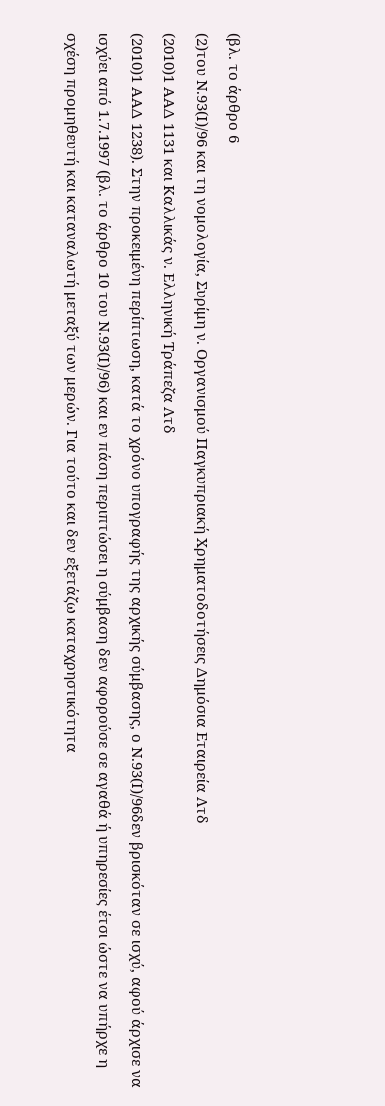(βλ. το άρθρο 6
(2)του Ν.93(Ι)/96 και τη νομολογία, Συρίμη ν. Οργανισμού Παγκυπριακή Χρηματοδοτήσεις Δημόσια Εταιρεία Λτδ
(2010)1 ΑΑΔ 1131 και Καλλικάς ν. Ελληνική Τράπεζα Λτδ
(2010)1 ΑΑΔ 1238). Στην προκειμένη περίπτωση, κατά το χρόνο υπογραφής της αρχικής σύμβασης, ο Ν.93(Ι)/96δεν βρισκόταν σε ισχύ, αφού άρχισε να ισχύει από 1.7.1997 (βλ. το άρθρο 10 του Ν.93(Ι)/96) και εν πάση περιπτώσει η σύμβαση δεν αφορούσε σε αγαθά ή υπηρεσίες έτσι ώστε να υπήρχε η σχέση προμηθευτή και καταναλωτή μεταξύ των μερών. Για τούτο και δεν εξετάζω καταχρηστικότητα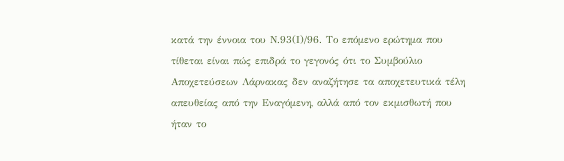κατά την έννοια του Ν.93(Ι)/96. Το επόμενο ερώτημα που τίθεται είναι πώς επιδρά το γεγονός ότι το Συμβούλιο Αποχετεύσεων Λάρνακας δεν αναζήτησε τα αποχετευτικά τέλη απευθείας από την Εναγόμενη, αλλά από τον εκμισθωτή που ήταν το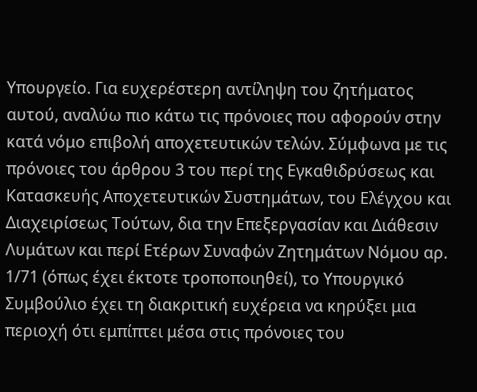Υπουργείο. Για ευχερέστερη αντίληψη του ζητήματος αυτού, αναλύω πιο κάτω τις πρόνοιες που αφορούν στην κατά νόμο επιβολή αποχετευτικών τελών. Σύμφωνα με τις πρόνοιες του άρθρου 3 του περί της Εγκαθιδρύσεως και Κατασκευής Αποχετευτικών Συστημάτων, του Ελέγχου και Διαχειρίσεως Τούτων, δια την Επεξεργασίαν και Διάθεσιν Λυμάτων και περί Ετέρων Συναφών Ζητημάτων Νόμου αρ. 1/71 (όπως έχει έκτοτε τροποποιηθεί), το Υπουργικό Συμβούλιο έχει τη διακριτική ευχέρεια να κηρύξει μια περιοχή ότι εμπίπτει μέσα στις πρόνοιες του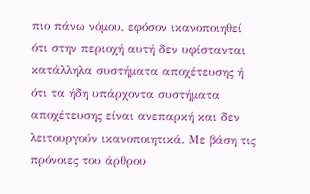πιο πάνω νόμου, εφόσον ικανοποιηθεί ότι στην περιοχή αυτή δεν υφίστανται κατάλληλα συστήματα αποχέτευσης ή ότι τα ήδη υπάρχοντα συστήματα αποχέτευσης είναι ανεπαρκή και δεν λειτουργούν ικανοποιητικά. Με βάση τις πρόνοιες του άρθρου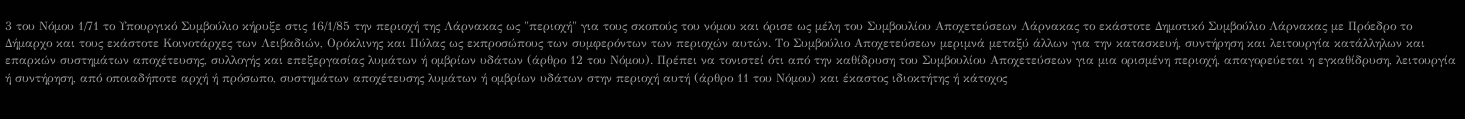3 του Νόμου 1/71 το Υπουργικό Συμβούλιο κήρυξε στις 16/1/85 την περιοχή της Λάρνακας ως "περιοχή" για τους σκοπούς του νόμου και όρισε ως μέλη του Συμβουλίου Αποχετεύσεων Λάρνακας το εκάστοτε Δημοτικό Συμβούλιο Λάρνακας με Πρόεδρο το Δήμαρχο και τους εκάστοτε Κοινοτάρχες των Λειβαδιών, Ορόκλινης και Πύλας ως εκπροσώπους των συμφερόντων των περιοχών αυτών. Το Συμβούλιο Αποχετεύσεων μεριμνά μεταξύ άλλων για την κατασκευή, συντήρηση και λειτουργία κατάλληλων και επαρκών συστημάτων αποχέτευσης, συλλογής και επεξεργασίας λυμάτων ή ομβρίων υδάτων (άρθρο 12 του Νόμου). Πρέπει να τονιστεί ότι από την καθίδρυση του Συμβουλίου Αποχετεύσεων για μια ορισμένη περιοχή, απαγορεύεται η εγκαθίδρυση, λειτουργία ή συντήρηση, από οποιαδήποτε αρχή ή πρόσωπο, συστημάτων αποχέτευσης λυμάτων ή ομβρίων υδάτων στην περιοχή αυτή (άρθρο 11 του Νόμου) και έκαστος ιδιοκτήτης ή κάτοχος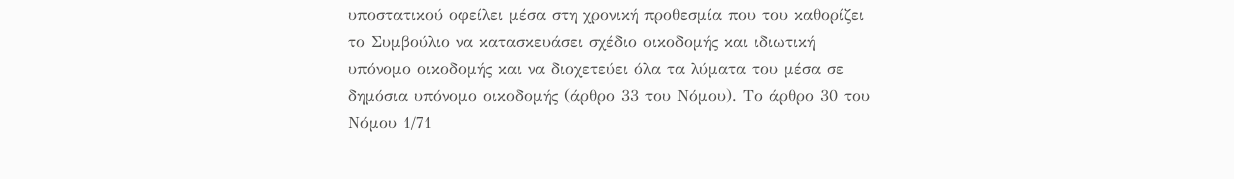υποστατικού οφείλει μέσα στη χρονική προθεσμία που του καθορίζει το Συμβούλιο να κατασκευάσει σχέδιο οικοδομής και ιδιωτική υπόνομο οικοδομής και να διοχετεύει όλα τα λύματα του μέσα σε δημόσια υπόνομο οικοδομής (άρθρο 33 του Νόμου). Το άρθρο 30 του Νόμου 1/71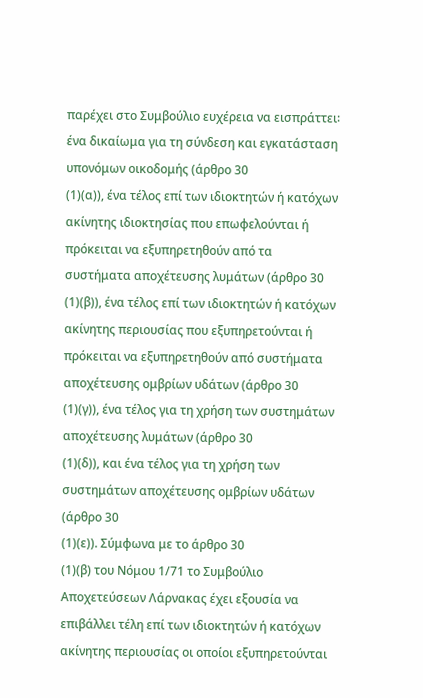παρέχει στο Συμβούλιο ευχέρεια να εισπράττει꞉ ένα δικαίωμα για τη σύνδεση και εγκατάσταση υπονόμων οικοδομής (άρθρο 30
(1)(α)), ένα τέλος επί των ιδιοκτητών ή κατόχων ακίνητης ιδιοκτησίας που επωφελούνται ή πρόκειται να εξυπηρετηθούν από τα συστήματα αποχέτευσης λυμάτων (άρθρο 30
(1)(β)), ένα τέλος επί των ιδιοκτητών ή κατόχων ακίνητης περιουσίας που εξυπηρετούνται ή πρόκειται να εξυπηρετηθούν από συστήματα αποχέτευσης ομβρίων υδάτων (άρθρο 30
(1)(γ)), ένα τέλος για τη χρήση των συστημάτων αποχέτευσης λυμάτων (άρθρο 30
(1)(δ)), και ένα τέλος για τη χρήση των συστημάτων αποχέτευσης ομβρίων υδάτων (άρθρο 30
(1)(ε)). Σύμφωνα με το άρθρο 30
(1)(β) του Νόμου 1/71 το Συμβούλιο Αποχετεύσεων Λάρνακας έχει εξουσία να επιβάλλει τέλη επί των ιδιοκτητών ή κατόχων ακίνητης περιουσίας οι οποίοι εξυπηρετούνται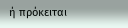ή πρόκειται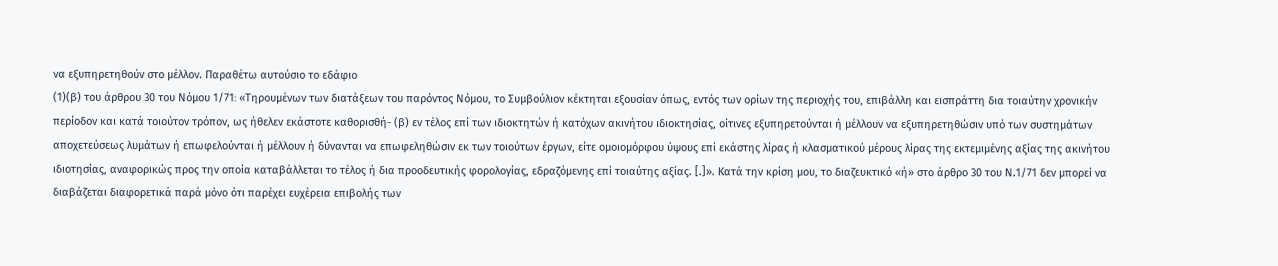να εξυπηρετηθούν στο μέλλον. Παραθέτω αυτούσιο το εδάφιο
(1)(β) του άρθρου 30 του Νόμου 1/71꞉ «Τηρουμένων των διατάξεων του παρόντος Νόμου, το Συμβούλιον κέκτηται εξουσίαν όπως, εντός των ορίων της περιοχής του, επιβάλλη και εισπράττη δια τοιαύτην χρονικήν περίοδον και κατά τοιούτον τρόπον, ως ήθελεν εκάστοτε καθορισθή- (β) εν τέλος επί των ιδιοκτητών ή κατόχων ακινήτου ιδιοκτησίας, οίτινες εξυπηρετούνται ή μέλλουν να εξυπηρετηθώσιν υπό των συστημάτων αποχετεύσεως λυμάτων ή επωφελούνται ή μέλλουν ή δύνανται να επωφεληθώσιν εκ των τοιούτων έργων, είτε ομοιομόρφου ύψους επί εκάστης λίρας ή κλασματικού μέρους λίρας της εκτεμιμένης αξίας της ακινήτου ιδιοτησίας, αναφορικώς προς την οποία καταβάλλεται το τέλος ή δια προοδευτικής φορολογίας, εδραζόμενης επί τοιαύτης αξίας. [.]». Κατά την κρίση μου, το διαζευκτικό «ή» στο άρθρο 30 του Ν.1/71 δεν μπορεί να διαβάζεται διαφορετικά παρά μόνο ότι παρέχει ευχέρεια επιβολής των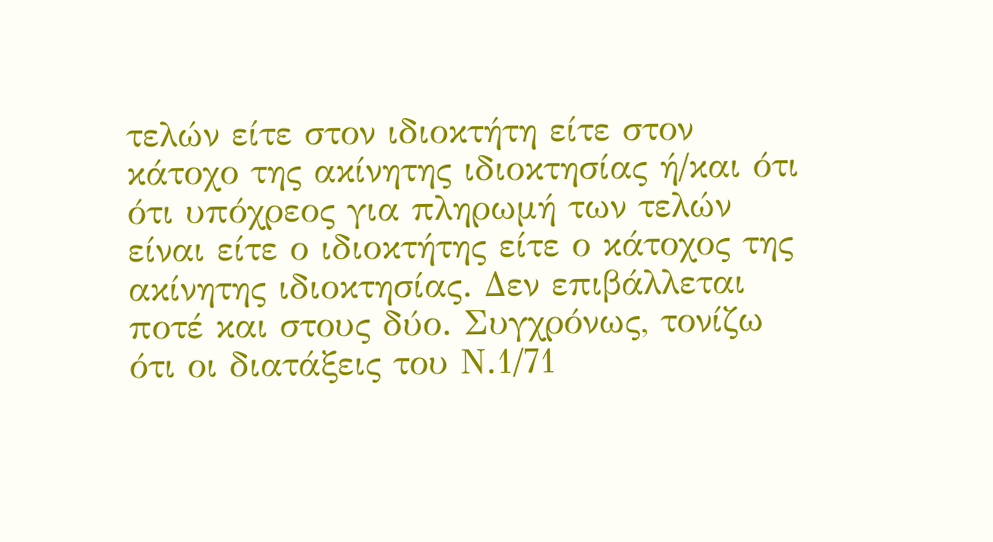τελών είτε στον ιδιοκτήτη είτε στον κάτοχο της ακίνητης ιδιοκτησίας ή/και ότι ότι υπόχρεος για πληρωμή των τελών είναι είτε ο ιδιοκτήτης είτε ο κάτοχος της ακίνητης ιδιοκτησίας. Δεν επιβάλλεται ποτέ και στους δύο. Συγχρόνως, τονίζω ότι οι διατάξεις του Ν.1/71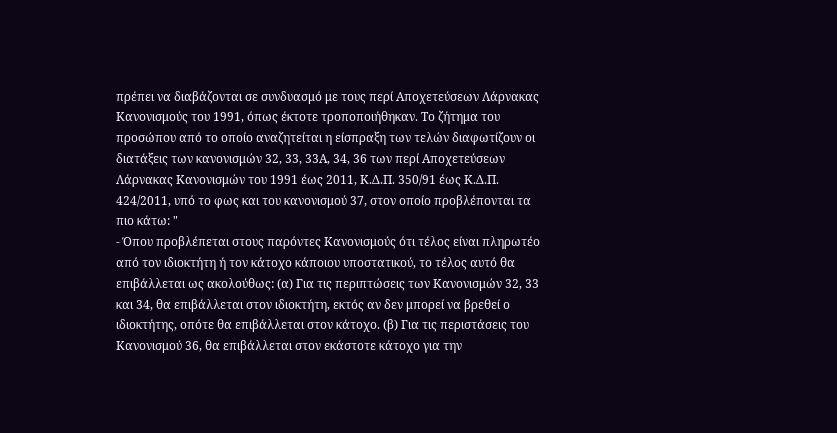πρέπει να διαβάζονται σε συνδυασμό με τους περί Αποχετεύσεων Λάρνακας Κανονισμούς του 1991, όπως έκτοτε τροποποιήθηκαν. Το ζήτημα του προσώπου από το οποίο αναζητείται η είσπραξη των τελών διαφωτίζουν οι διατάξεις των κανονισμών 32, 33, 33Α, 34, 36 των περί Αποχετεύσεων Λάρνακας Κανονισμών του 1991 έως 2011, Κ.Δ.Π. 350/91 έως Κ.Δ.Π. 424/2011, υπό το φως και του κανονισμού 37, στον οποίο προβλέπονται τα πιο κάτω: "
- Όπου προβλέπεται στους παρόντες Κανονισμούς ότι τέλος είναι πληρωτέο από τον ιδιοκτήτη ή τον κάτοχο κάποιου υποστατικού, το τέλος αυτό θα επιβάλλεται ως ακολούθως: (α) Για τις περιπτώσεις των Κανονισμών 32, 33 και 34, θα επιβάλλεται στον ιδιοκτήτη, εκτός αν δεν μπορεί να βρεθεί ο ιδιοκτήτης, οπότε θα επιβάλλεται στον κάτοχο. (β) Για τις περιστάσεις του Κανονισμού 36, θα επιβάλλεται στον εκάστοτε κάτοχο για την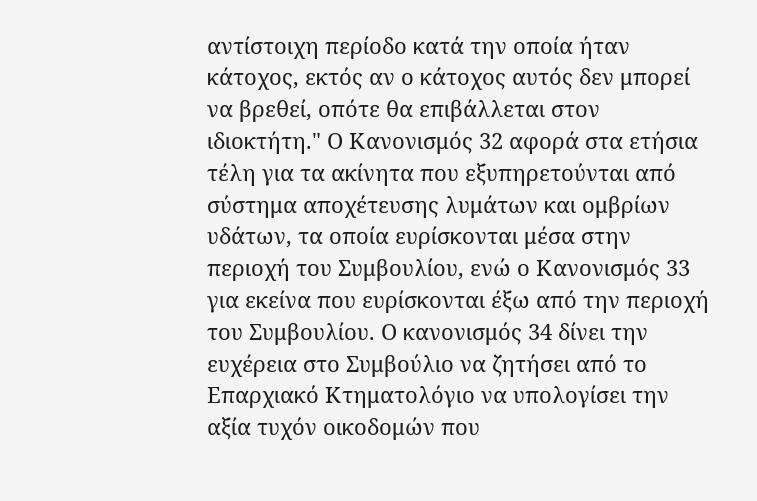αντίστοιχη περίοδο κατά την οποία ήταν κάτοχος, εκτός αν ο κάτοχος αυτός δεν μπορεί να βρεθεί, οπότε θα επιβάλλεται στον ιδιοκτήτη." Ο Κανονισμός 32 αφορά στα ετήσια τέλη για τα ακίνητα που εξυπηρετούνται από σύστημα αποχέτευσης λυμάτων και ομβρίων υδάτων, τα οποία ευρίσκονται μέσα στην περιοχή του Συμβουλίου, ενώ ο Κανονισμός 33 για εκείνα που ευρίσκονται έξω από την περιοχή του Συμβουλίου. Ο κανονισμός 34 δίνει την ευχέρεια στο Συμβούλιο να ζητήσει από το Επαρχιακό Κτηματολόγιο να υπολογίσει την αξία τυχόν οικοδομών που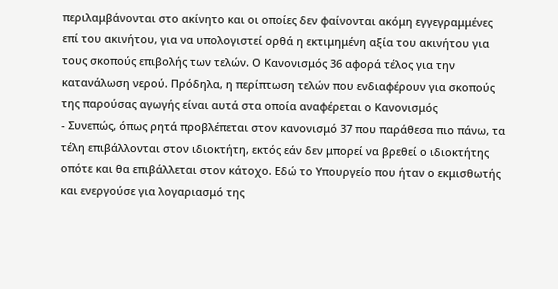περιλαμβάνονται στο ακίνητο και οι οποίες δεν φαίνονται ακόμη εγγεγραμμένες επί του ακινήτου, για να υπολογιστεί ορθά η εκτιμημένη αξία του ακινήτου για τους σκοπούς επιβολής των τελών. Ο Κανονισμός 36 αφορά τέλος για την κατανάλωση νερού. Πρόδηλα, η περίπτωση τελών που ενδιαφέρουν για σκοπούς της παρούσας αγωγής είναι αυτά στα οποία αναφέρεται ο Κανονισμός
- Συνεπώς, όπως ρητά προβλέπεται στον κανονισμό 37 που παράθεσα πιο πάνω, τα τέλη επιβάλλονται στον ιδιοκτήτη, εκτός εάν δεν μπορεί να βρεθεί ο ιδιοκτήτης οπότε και θα επιβάλλεται στον κάτοχο. Εδώ το Υπουργείο που ήταν ο εκμισθωτής και ενεργούσε για λογαριασμό της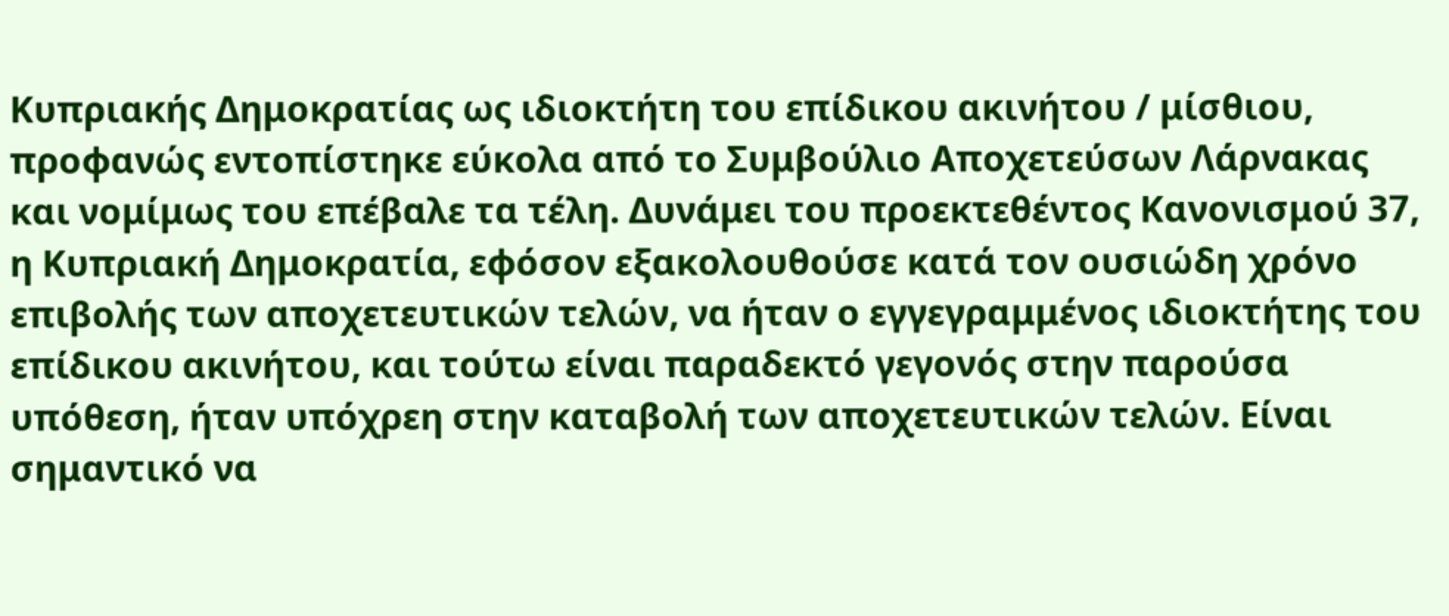Κυπριακής Δημοκρατίας ως ιδιοκτήτη του επίδικου ακινήτου / μίσθιου, προφανώς εντοπίστηκε εύκολα από το Συμβούλιο Αποχετεύσων Λάρνακας και νομίμως του επέβαλε τα τέλη. Δυνάμει του προεκτεθέντος Κανονισμού 37, η Κυπριακή Δημοκρατία, εφόσον εξακολουθούσε κατά τον ουσιώδη χρόνο επιβολής των αποχετευτικών τελών, να ήταν ο εγγεγραμμένος ιδιοκτήτης του επίδικου ακινήτου, και τούτω είναι παραδεκτό γεγονός στην παρούσα υπόθεση, ήταν υπόχρεη στην καταβολή των αποχετευτικών τελών. Είναι σημαντικό να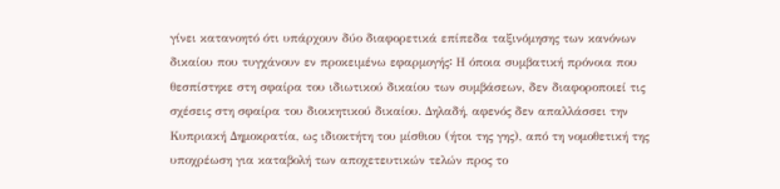γίνει κατανοητό ότι υπάρχουν δύο διαφορετικά επίπεδα ταξινόμησης των κανόνων δικαίου που τυγχάνουν εν προκειμένω εφαρμογής꞉ Η όποια συμβατική πρόνοια που θεσπίστηκε στη σφαίρα του ιδιωτικού δικαίου των συμβάσεων, δεν διαφοροποιεί τις σχέσεις στη σφαίρα του διοικητικού δικαίου. Δηλαδή, αφενός δεν απαλλάσσει την Κυπριακή Δημοκρατία, ως ιδιοκτήτη του μίσθιου (ήτοι της γης), από τη νομοθετική της υποχρέωση για καταβολή των αποχετευτικών τελών προς το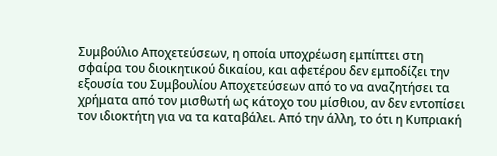Συμβούλιο Αποχετεύσεων, η οποία υποχρέωση εμπίπτει στη σφαίρα του διοικητικού δικαίου, και αφετέρου δεν εμποδίζει την εξουσία του Συμβουλίου Αποχετεύσεων από το να αναζητήσει τα χρήματα από τον μισθωτή ως κάτοχο του μίσθιου, αν δεν εντοπίσει τον ιδιοκτήτη για να τα καταβάλει. Από την άλλη, το ότι η Κυπριακή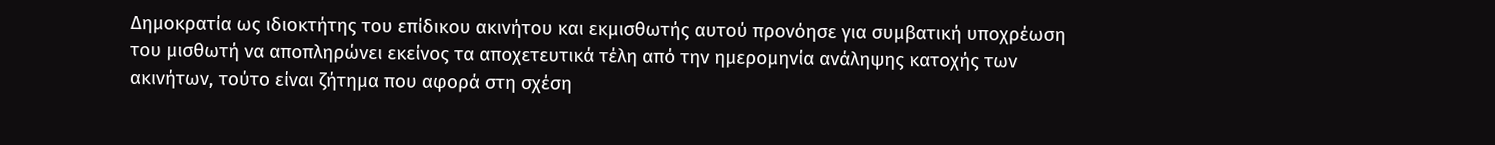Δημοκρατία ως ιδιοκτήτης του επίδικου ακινήτου και εκμισθωτής αυτού προνόησε για συμβατική υποχρέωση του μισθωτή να αποπληρώνει εκείνος τα αποχετευτικά τέλη από την ημερομηνία ανάληψης κατοχής των ακινήτων, τούτο είναι ζήτημα που αφορά στη σχέση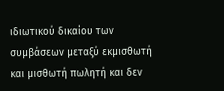ιδιωτικού δικαίου των συμβάσεων μεταξύ εκμισθωτή και μισθωτή πωλητή και δεν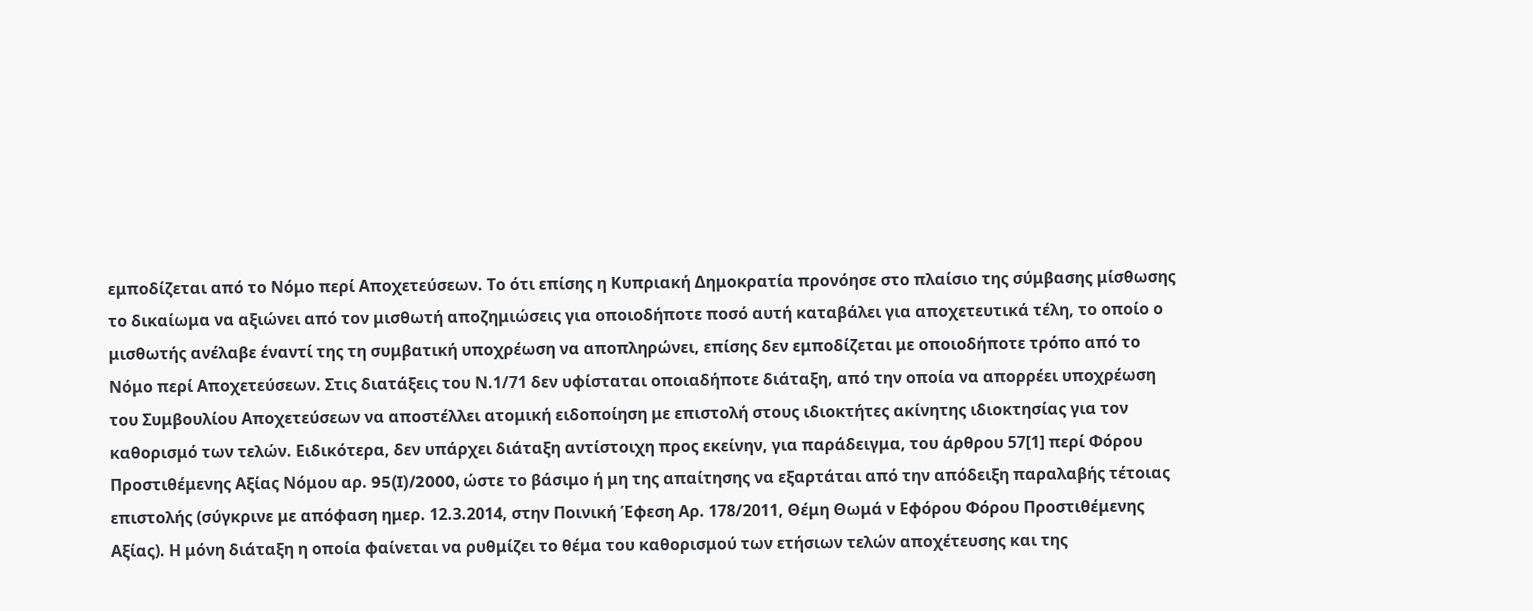εμποδίζεται από το Νόμο περί Αποχετεύσεων. Το ότι επίσης η Κυπριακή Δημοκρατία προνόησε στο πλαίσιο της σύμβασης μίσθωσης το δικαίωμα να αξιώνει από τον μισθωτή αποζημιώσεις για οποιοδήποτε ποσό αυτή καταβάλει για αποχετευτικά τέλη, το οποίο ο μισθωτής ανέλαβε έναντί της τη συμβατική υποχρέωση να αποπληρώνει, επίσης δεν εμποδίζεται με οποιοδήποτε τρόπο από το Νόμο περί Αποχετεύσεων. Στις διατάξεις του Ν.1/71 δεν υφίσταται οποιαδήποτε διάταξη, από την οποία να απορρέει υποχρέωση του Συμβουλίου Αποχετεύσεων να αποστέλλει ατομική ειδοποίηση με επιστολή στους ιδιοκτήτες ακίνητης ιδιοκτησίας για τον καθορισμό των τελών. Ειδικότερα, δεν υπάρχει διάταξη αντίστοιχη προς εκείνην, για παράδειγμα, του άρθρου 57[1] περί Φόρου Προστιθέμενης Αξίας Νόμου αρ. 95(I)/2000, ώστε το βάσιμο ή μη της απαίτησης να εξαρτάται από την απόδειξη παραλαβής τέτοιας επιστολής (σύγκρινε με απόφαση ημερ. 12.3.2014, στην Ποινική Έφεση Αρ. 178/2011, Θέμη Θωμά ν Εφόρου Φόρου Προστιθέμενης Αξίας). Η μόνη διάταξη η οποία φαίνεται να ρυθμίζει το θέμα του καθορισμού των ετήσιων τελών αποχέτευσης και της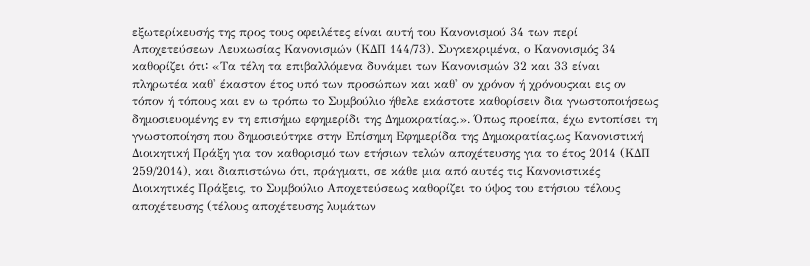εξωτερίκευσής της προς τους οφειλέτες είναι αυτή του Κανονισμού 34 των περί Αποχετεύσεων Λευκωσίας Κανονισμών (ΚΔΠ 144/73). Συγκεκριμένα, ο Κανονισμός 34 καθορίζει ότι꞉ «Τα τέλη τα επιβαλλόμενα δυνάμει των Κανονισμών 32 και 33 είναι πληρωτέα καθ' έκαστον έτος υπό των προσώπων και καθ' ον χρόνον ή χρόνουςκαι εις ον τόπον ή τόπους και εν ω τρόπω το Συμβούλιο ήθελε εκάστοτε καθορίσειν δια γνωστοποιήσεως δημοσιευομένης εν τη επισήμω εφημερίδι της Δημοκρατίας.». Όπως προείπα, έχω εντοπίσει τη γνωστοποίηση που δημοσιεύτηκε στην Επίσημη Εφημερίδα της Δημοκρατίας.ως Κανονιστική Διοικητική Πράξη για τον καθορισμό των ετήσιων τελών αποχέτευσης για το έτος 2014 (ΚΔΠ 259/2014), και διαπιστώνω ότι, πράγματι, σε κάθε μια από αυτές τις Κανονιστικές Διοικητικές Πράξεις, το Συμβούλιο Αποχετεύσεως καθορίζει το ύψος του ετήσιου τέλους αποχέτευσης (τέλους αποχέτευσης λυμάτων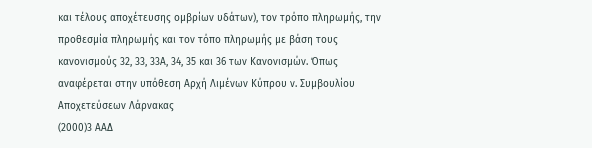και τέλους αποχέτευσης ομβρίων υδάτων), τον τρόπο πληρωμής, την προθεσμία πληρωμής και τον τόπο πληρωμής με βάση τους κανονισμούς 32, 33, 33Α, 34, 35 και 36 των Κανονισμών. Όπως αναφέρεται στην υπόθεση Αρχή Λιμένων Κύπρου ν. Συμβουλίου Αποχετεύσεων Λάρνακας
(2000)3 ΑΑΔ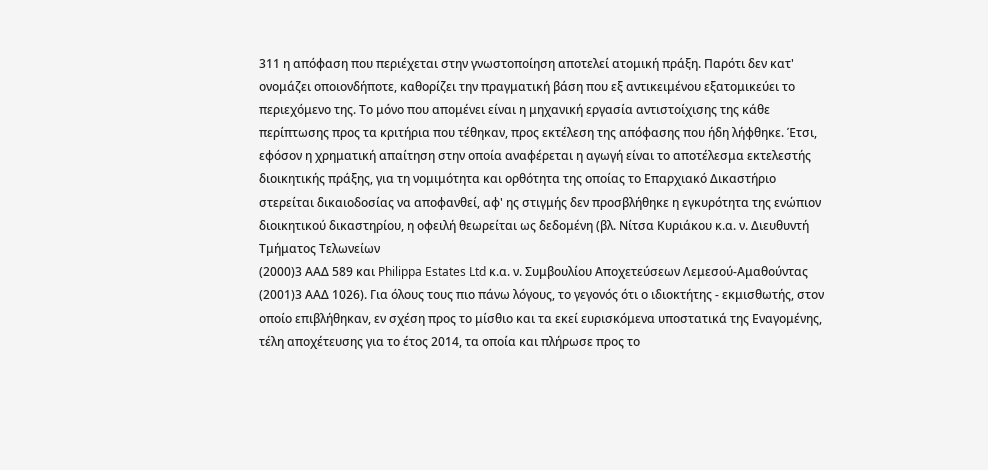311 η απόφαση που περιέχεται στην γνωστοποίηση αποτελεί ατομική πράξη. Παρότι δεν κατ' ονομάζει οποιονδήποτε, καθορίζει την πραγματική βάση που εξ αντικειμένου εξατομικεύει το περιεχόμενο της. Το μόνο που απομένει είναι η μηχανική εργασία αντιστοίχισης της κάθε περίπτωσης προς τα κριτήρια που τέθηκαν, προς εκτέλεση της απόφασης που ήδη λήφθηκε. Έτσι, εφόσον η χρηματική απαίτηση στην οποία αναφέρεται η αγωγή είναι το αποτέλεσμα εκτελεστής διοικητικής πράξης, για τη νομιμότητα και ορθότητα της οποίας το Επαρχιακό Δικαστήριο στερείται δικαιοδοσίας να αποφανθεί, αφ' ης στιγμής δεν προσβλήθηκε η εγκυρότητα της ενώπιον διοικητικού δικαστηρίου, η οφειλή θεωρείται ως δεδομένη (βλ. Νίτσα Κυριάκου κ.α. ν. Διευθυντή Τμήματος Τελωνείων
(2000)3 ΑΑΔ 589 και Philippa Estates Ltd κ.α. ν. Συμβουλίου Αποχετεύσεων Λεμεσού-Αμαθούντας
(2001)3 ΑΑΔ 1026). Για όλους τους πιο πάνω λόγους, το γεγονός ότι ο ιδιοκτήτης - εκμισθωτής, στον οποίο επιβλήθηκαν, εν σχέση προς το μίσθιο και τα εκεί ευρισκόμενα υποστατικά της Εναγομένης, τέλη αποχέτευσης για το έτος 2014, τα οποία και πλήρωσε προς το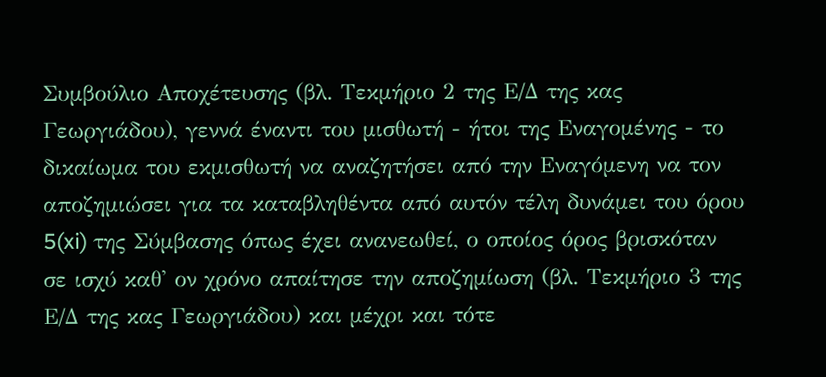Συμβούλιο Αποχέτευσης (βλ. Τεκμήριο 2 της Ε/Δ της κας Γεωργιάδου), γεννά έναντι του μισθωτή - ήτοι της Εναγομένης - το δικαίωμα του εκμισθωτή να αναζητήσει από την Εναγόμενη να τον αποζημιώσει για τα καταβληθέντα από αυτόν τέλη δυνάμει του όρου 5(xi) της Σύμβασης όπως έχει ανανεωθεί, ο οποίος όρος βρισκόταν σε ισχύ καθ' ον χρόνο απαίτησε την αποζημίωση (βλ. Τεκμήριο 3 της Ε/Δ της κας Γεωργιάδου) και μέχρι και τότε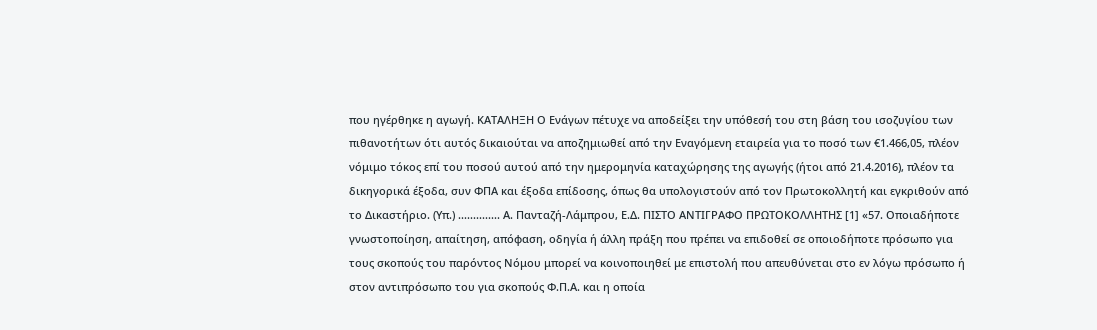που ηγέρθηκε η αγωγή. ΚΑΤΑΛΗΞΗ Ο Ενάγων πέτυχε να αποδείξει την υπόθεσή του στη βάση του ισοζυγίου των πιθανοτήτων ότι αυτός δικαιούται να αποζημιωθεί από την Εναγόμενη εταιρεία για το ποσό των €1.466,05, πλέον νόμιμο τόκος επί του ποσού αυτού από την ημερομηνία καταχώρησης της αγωγής (ήτοι από 21.4.2016), πλέον τα δικηγορικά έξοδα, συν ΦΠΑ και έξοδα επίδοσης, όπως θα υπολογιστούν από τον Πρωτοκολλητή και εγκριθούν από το Δικαστήριο. (Υπ.) .............. Α. Πανταζή-Λάμπρου, Ε.Δ. ΠΙΣΤΟ ΑΝΤΙΓΡΑΦΟ ΠΡΩΤΟΚΟΛΛΗΤΗΣ [1] «57. Οποιαδήποτε γνωστοποίηση, απαίτηση, απόφαση, οδηγία ή άλλη πράξη που πρέπει να επιδοθεί σε οποιοδήποτε πρόσωπο για τους σκοπούς του παρόντος Νόμου μπορεί να κοινοποιηθεί με επιστολή που απευθύνεται στο εν λόγω πρόσωπο ή στον αντιπρόσωπο του για σκοπούς Φ.Π.Α. και η οποία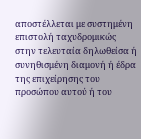αποστέλλεται με συστημένη επιστολή ταχυδρομικώς στην τελευταία δηλωθείσα ή συνηθισμένη διαμονή ή έδρα της επιχείρησης του προσώπου αυτού ή του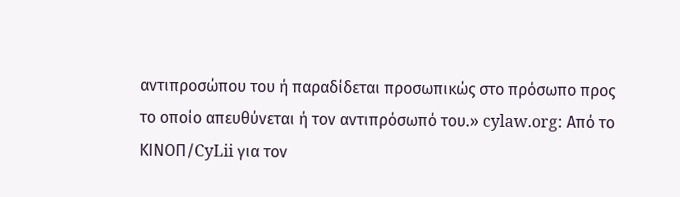αντιπροσώπου του ή παραδίδεται προσωπικώς στο πρόσωπο προς το οποίο απευθύνεται ή τον αντιπρόσωπό του.» cylaw.org: Από το ΚΙΝOΠ/CyLii για τον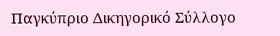Παγκύπριο Δικηγορικό Σύλλογο